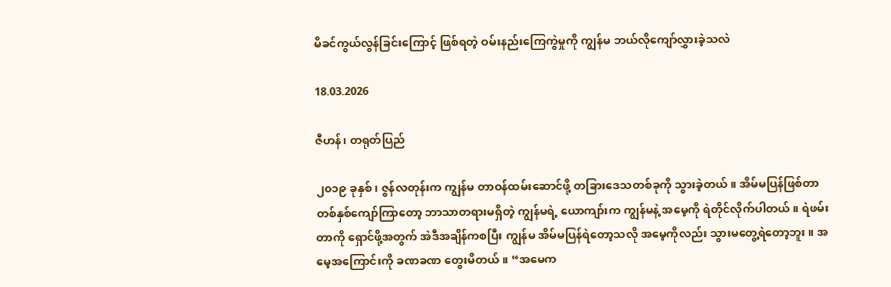မိခင်ကွယ်လွန်ခြင်းကြောင့် ဖြစ်ရတဲ့ ဝမ်းနည်းကြေကွဲမှုကို ကျွန်မ ဘယ်လိုကျော်လွှားခဲ့သလဲ

18.03.2026

ဇီဟန်၊ တရုတ်ပြည်

၂၀၁၉ ခုနှစ်၊ ဇွန်လတုန်းက ကျွန်မ တာဝန်ထမ်းဆောင်ဖို့ တခြားဒေသတစ်ခုကို သွားခဲ့တယ်။ အိမ်မပြန်ဖြစ်တာ တစ်နှစ်ကျော်ကြာတော့ ဘာသာတရားမရှိတဲ့ ကျွန်မရဲ့ ယောကျာ်းက ကျွန်မနဲ့ အမေ့ကို ရဲတိုင်လိုက်ပါတယ်။ ရဲဖမ်းတာကို ရှောင်ဖို့အတွက် အဲဒီအချိန်ကစပြီး ကျွန်မ အိမ်မပြန်ရဲတော့သလို အမေ့ကိုလည်း သွားမတွေ့ရဲတော့ဘူး။ အမေ့အကြောင်းကို ခဏခဏ တွေးမိတယ်။ “အမေက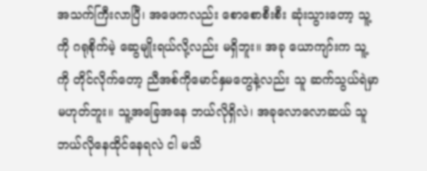အသက်ကြီးလာပြီ၊ အဖေကလည်း စောစောစီးစီး ဆုံးသွားတော့ သူ့ကို ဂရုစိုက်မဲ့ ဆွေမျိုးရယ်လို့လည်း မရှိဘူး။ အခု ယောကျာ်းက သူ့ကို တိုင်လိုက်တော့ ညီအစ်ကိုမောင်နှမတွေနဲ့လည်း သူ ဆက်သွယ်ရဲမှာမဟုတ်ဘူး။ သူ့အခြေအနေ ဘယ်လိုရှိလဲ၊ အခုလောလောဆယ် သူ ဘယ်လိုနေထိုင်နေရလဲ ငါ မသိ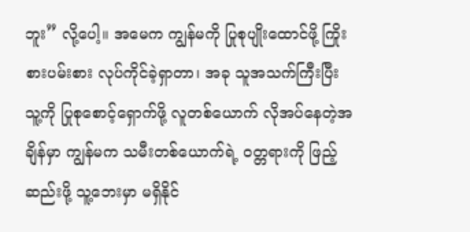ဘူး” လို့ပေါ့။ အမေက ကျွန်မကို ပြုစုပျိုးထောင်ဖို့ ကြိုးစားပမ်းစား လုပ်ကိုင်ခဲ့ရှာတာ၊ အခု သူအသက်ကြီးပြီး သူ့ကို ပြုစုစောင့်ရှောက်ဖို့ လူတစ်ယောက် လိုအပ်နေတဲ့အချိန်မှာ ကျွန်မက သမီးတစ်ယောက်ရဲ့ ဝတ္တရားကို ဖြည့်ဆည်းဖို့ သူ့ဘေးမှာ မရှိနိုင်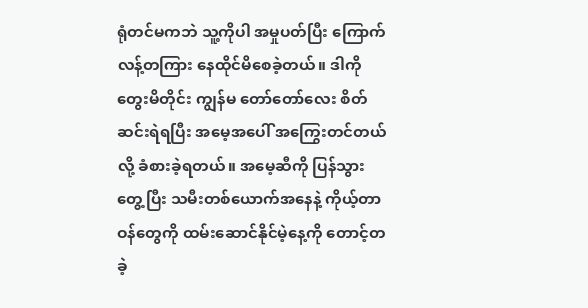ရုံတင်မကဘဲ သူ့ကိုပါ အမှုပတ်ပြီး ကြောက်လန့်တကြား နေထိုင်မိစေခဲ့တယ်။ ဒါကို တွေးမိတိုင်း ကျွန်မ တော်တော်လေး စိတ်ဆင်းရဲရပြီး အမေ့အပေါ် အကြွေးတင်တယ်လို့ ခံစားခဲ့ရတယ်။ အမေ့ဆီကို ပြန်သွားတွေ့ပြီး သမီးတစ်ယောက်အနေနဲ့ ကိုယ့်တာဝန်တွေကို ထမ်းဆောင်နိုင်မဲ့နေ့ကို တောင့်တခဲ့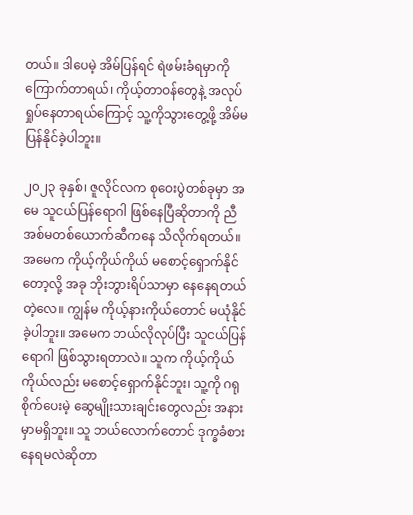တယ်။ ဒါပေမဲ့ အိမ်ပြန်ရင် ရဲဖမ်းခံရမှာကို ကြောက်တာရယ်၊ ကိုယ့်တာဝန်တွေနဲ့ အလုပ်ရှုပ်နေတာရယ်ကြောင့် သူ့ကိုသွားတွေ့ဖို့ အိမ်မပြန်နိုင်ခဲ့ပါဘူး။

၂၀၂၃ ခုနှစ်၊ ဇူလိုင်လက စုဝေးပွဲတစ်ခုမှာ အမေ သူငယ်ပြန်ရောဂါ ဖြစ်နေပြီဆိုတာကို ညီအစ်မတစ်ယောက်ဆီကနေ သိလိုက်ရတယ်။ အမေက ကိုယ့်ကိုယ်ကိုယ် မစောင့်ရှောက်နိုင်တော့လို့ အခု ဘိုးဘွားရိပ်သာမှာ နေနေရတယ်တဲ့လေ။ ကျွန်မ ကိုယ့်နားကိုယ်တောင် မယုံနိုင်ခဲ့ပါဘူး။ အမေက ဘယ်လိုလုပ်ပြီး သူငယ်ပြန်ရောဂါ ဖြစ်သွားရတာလဲ။ သူက ကိုယ့်ကိုယ်ကိုယ်လည်း မစောင့်ရှောက်နိုင်ဘူး၊ သူ့ကို ဂရုစိုက်ပေးမဲ့ ဆွေမျိုးသားချင်းတွေလည်း အနားမှာမရှိဘူး။ သူ ဘယ်လောက်တောင် ဒုက္ခခံစားနေရမလဲဆိုတာ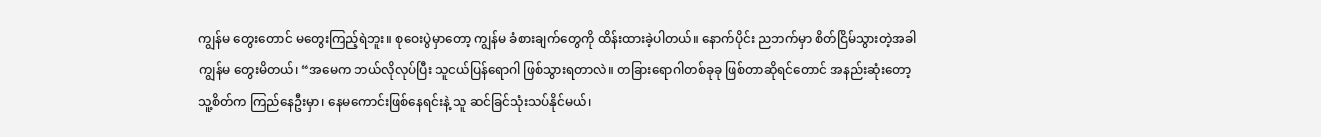ကျွန်မ တွေးတောင် မတွေးကြည့်ရဲဘူး။ စုဝေးပွဲမှာတော့ ကျွန်မ ခံစားချက်တွေကို ထိန်းထားခဲ့ပါတယ်။ နောက်ပိုင်း ညဘက်မှာ စိတ်ငြိမ်သွားတဲ့အခါ ကျွန်မ တွေးမိတယ်၊ “အမေက ဘယ်လိုလုပ်ပြီး သူငယ်ပြန်ရောဂါ ဖြစ်သွားရတာလဲ။ တခြားရောဂါတစ်ခုခု ဖြစ်တာဆိုရင်တောင် အနည်းဆုံးတော့ သူ့စိတ်က ကြည်နေဦးမှာ၊ နေမကောင်းဖြစ်နေရင်းနဲ့ သူ ဆင်ခြင်သုံးသပ်နိုင်မယ်၊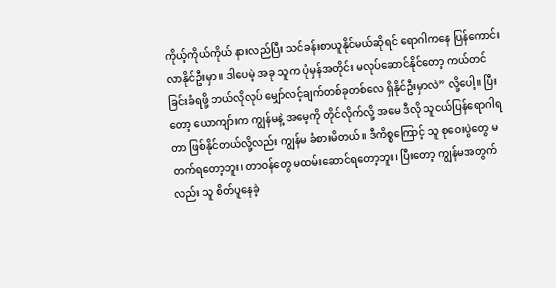ကိုယ့်ကိုယ်ကိုယ် နားလည်ပြီး သင်ခန်းစာယူနိုင်မယ်ဆိုရင် ရောဂါကနေ ပြန်ကောင်းလာနိုင်ဦးမှာ။ ဒါပေမဲ့ အခု သူက ပုံမှန်အတိုင်း မလုပ်ဆောင်နိုင်တော့ ကယ်တင်ခြင်းခံရဖို့ ဘယ်လိုလုပ် မျှော်လင့်ချက်တစ်ခုတစ်လေ ရှိနိုင်ဦးမှာလဲ” လို့ပေါ့။ ပြီးတော့ ယောကျာ်းက ကျွန်မနဲ့ အမေ့ကို တိုင်လိုက်လို့ အမေ ဒီလို သူငယ်ပြန်ရောဂါရတာ ဖြစ်နိုင်တယ်လို့လည်း ကျွန်မ ခံစားမိတယ်။ ဒီကိစ္စကြောင့် သူ စုဝေးပွဲတွေ မတက်ရတော့ဘူး၊ တာဝန်တွေ မထမ်းဆောင်ရတော့ဘူး၊ ပြီးတော့ ကျွန်မအတွက်လည်း သူ စိတ်ပူနေခဲ့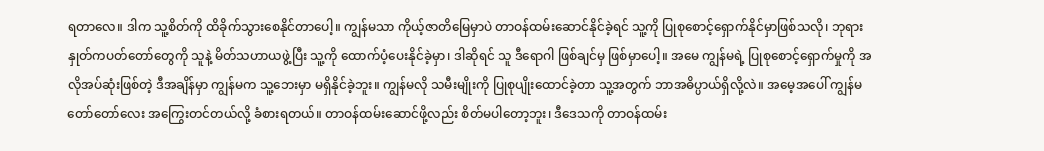ရတာလေ။ ဒါက သူ့စိတ်ကို ထိခိုက်သွားစေနိုင်တာပေါ့။ ကျွန်မသာ ကိုယ့်ဇာတိမြေမှာပဲ တာဝန်ထမ်းဆောင်နိုင်ခဲ့ရင် သူ့ကို ပြုစုစောင့်ရှောက်နိုင်မှာဖြစ်သလို၊ ဘုရားနှုတ်ကပတ်တော်တွေကို သူနဲ့ မိတ်သဟာယဖွဲ့ပြီး သူ့ကို ထောက်ပံ့ပေးနိုင်ခဲ့မှာ၊ ဒါဆိုရင် သူ ဒီရောဂါ ဖြစ်ချင်မှ ဖြစ်မှာပေါ့။ အမေ ကျွန်မရဲ့ ပြုစုစောင့်ရှောက်မှုကို အလိုအပ်ဆုံးဖြစ်တဲ့ ဒီအချိန်မှာ ကျွန်မက သူ့ဘေးမှာ မရှိနိုင်ခဲ့ဘူး။ ကျွန်မလို သမီးမျိုးကို ပြုစုပျိုးထောင်ခဲ့တာ သူ့အတွက် ဘာအဓိပ္ပာယ်ရှိလို့လဲ။ အမေ့အပေါ် ကျွန်မ တော်တော်လေး အကြွေးတင်တယ်လို့ ခံစားရတယ်။ တာဝန်ထမ်းဆောင်ဖို့လည်း စိတ်မပါတော့ဘူး၊ ဒီဒေသကို တာဝန်ထမ်း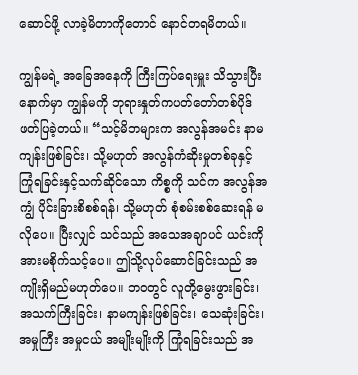ဆောင်ဖို့ လာခဲ့မိတာကိုတောင် နောင်တရမိတယ်။

ကျွန်မရဲ့ အခြေအနေကို ကြီးကြပ်ရေးမှူး သိသွားပြီးနောက်မှာ ကျွန်မကို ဘုရားနှုတ်ကပတ်တော်တစ်ပိုဒ် ဖတ်ပြခဲ့တယ်။ “သင့်မိဘများက အလွန်အမင်း နာမကျန်းဖြစ်ခြင်း၊ သို့မဟုတ် အလွန်ကံဆိုးမှုတစ်ခုနှင့် ကြုံရခြင်းနှင့်သက်ဆိုင်သော ကိစ္စကို သင်က အလွန်အကျွံ ပိုင်းခြားစိစစ်ရန်၊ သို့မဟုတ် စုံစမ်းစစ်ဆေးရန် မလိုပေ။ ပြီးလျှင် သင်သည် အသေအချာပင် ယင်းကို အားမစိုက်သင့်ပေ။ ဤသို့လုပ်ဆောင်ခြင်းသည် အကျိုးရှိမည်မဟုတ်ပေ။ ဘဝတွင် လူတို့မွေးဖွားခြင်း၊ အသက်ကြီးခြင်း၊ နာမကျန်းဖြစ်ခြင်း၊ သေဆုံးခြင်း၊ အမှုကြီး အမှုငယ် အမျိုးမျိုးကို ကြုံရခြင်းသည် အ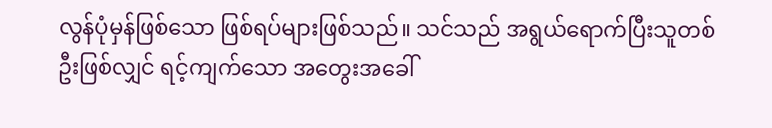လွန်ပုံမှန်ဖြစ်သော ဖြစ်ရပ်များဖြစ်သည်။ သင်သည် အရွယ်ရောက်ပြီးသူတစ်ဦးဖြစ်လျှင် ရင့်ကျက်သော အတွေးအခေါ်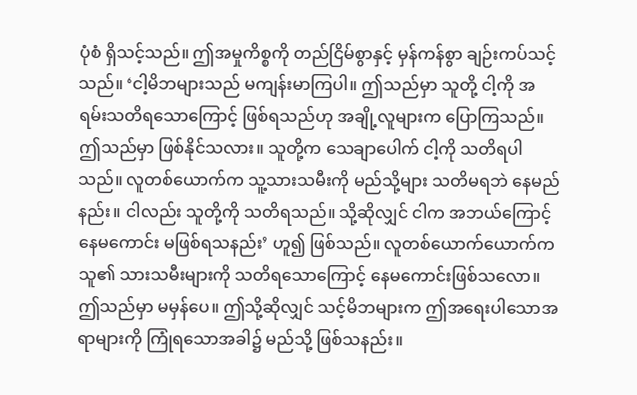ပုံစံ ရှိသင့်သည်။ ဤအမှုကိစ္စကို တည်ငြိမ်စွာနှင့် မှန်ကန်စွာ ချဉ်းကပ်သင့်သည်။ ‘ငါ့မိဘများသည် မကျန်းမာကြပါ။ ဤသည်မှာ သူတို့ ငါ့ကို အရမ်းသတိရသောကြောင့် ဖြစ်ရသည်ဟု အချို့လူများက ပြောကြသည်။ ဤသည်မှာ ဖြစ်နိုင်သလား။ သူတို့က သေချာပေါက် ငါ့ကို သတိရပါသည်။ လူတစ်ယောက်က သူ့သားသမီးကို မည်သို့များ သတိမရဘဲ နေမည်နည်း။ ငါလည်း သူတို့ကို သတိရသည်။ သို့ဆိုလျှင် ငါက အဘယ်ကြောင့် နေမကောင်း မဖြစ်ရသနည်း’ ဟူ၍ ဖြစ်သည်။ လူတစ်ယောက်ယောက်က သူ၏ သားသမီးများကို သတိရသောကြောင့် နေမကောင်းဖြစ်သလော။ ဤသည်မှာ မမှန်ပေ။ ဤသို့ဆိုလျှင် သင့်မိဘများက ဤအရေးပါသောအရာများကို ကြုံရသောအခါ၌ မည်သို့ ဖြစ်သနည်း။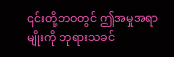၎င်းတို့ဘဝတွင် ဤအမှုအရာမျိုးကို ဘုရားသခင်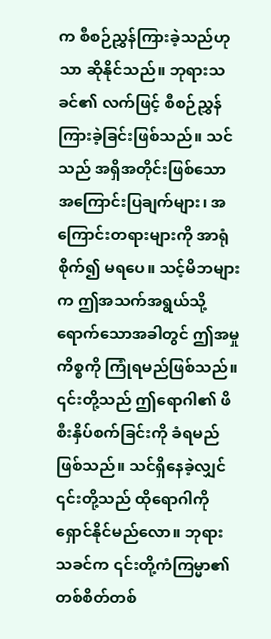က စီစဉ်ညွှန်ကြားခဲ့သည်ဟုသာ ဆိုနိုင်သည်။ ဘုရားသခင်၏ လက်ဖြင့် စီစဉ်ညွှန်ကြားခဲ့ခြင်းဖြစ်သည်။ သင်သည် အရှိအတိုင်းဖြစ်သော အကြောင်းပြချက်များ၊ အကြောင်းတရားများကို အာရုံစိုက်၍ မရပေ။ သင့်မိဘများက ဤအသက်အရွယ်သို့ ရောက်သောအခါတွင် ဤအမှုကိစ္စကို ကြုံရမည်ဖြစ်သည်။ ၎င်းတို့သည် ဤရောဂါ၏ ဖိစီးနှိပ်စက်ခြင်းကို ခံရမည်ဖြစ်သည်။ သင်ရှိနေခဲ့လျှင် ၎င်းတို့သည် ထိုရောဂါကို ရှောင်နိုင်မည်လော။ ဘုရားသခင်က ၎င်းတို့ကံကြမ္မာ၏ တစ်စိတ်တစ်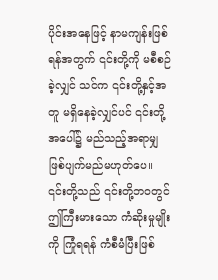ပိုင်းအနေဖြင့် နာမကျန်းဖြစ်ရန်အတွက် ၎င်းတို့ကို မစီစဉ်ခဲ့လျှင် သင်က ၎င်းတို့နှင့်အတူ မရှိနေခဲ့လျှင်ပင် ၎င်းတို့အပေါ်၌ မည်သည့်အရာမျှ ဖြစ်ပျက်မည်မဟုတ်ပေ။ ၎င်းတို့သည် ၎င်းတို့ဘဝတွင် ဤကြီးမားသော ကံဆိုးမှုမျိုးကို ကြုံရရန် ကံစီမံပြီးဖြစ်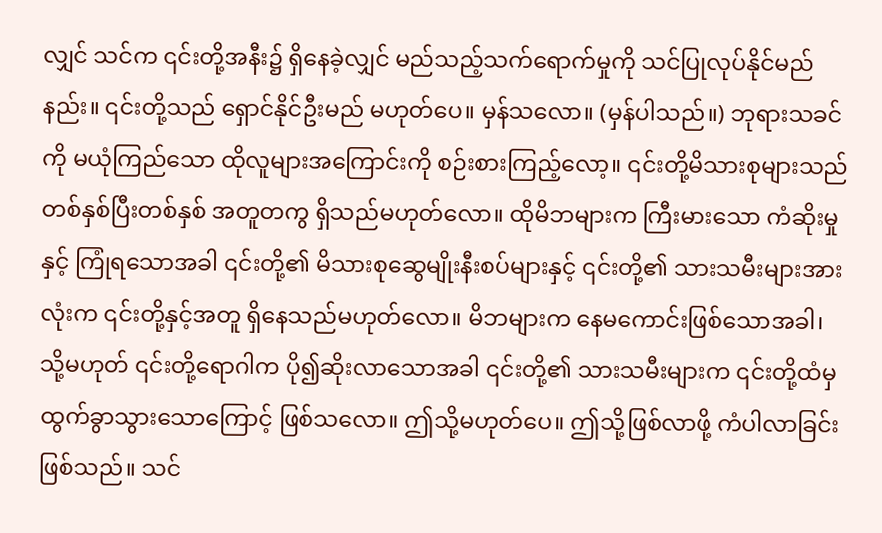လျှင် သင်က ၎င်းတို့အနီး၌ ရှိနေခဲ့လျှင် မည်သည့်သက်ရောက်မှုကို သင်ပြုလုပ်နိုင်မည်နည်း။ ၎င်းတို့သည် ရှောင်နိုင်ဦးမည် မဟုတ်ပေ။ မှန်သလော။ (မှန်ပါသည်။) ဘုရားသခင်ကို မယုံကြည်သော ထိုလူများအကြောင်းကို စဉ်းစားကြည့်လော့။ ၎င်းတို့မိသားစုများသည် တစ်နှစ်ပြီးတစ်နှစ် အတူတကွ ရှိသည်မဟုတ်လော။ ထိုမိဘများက ကြီးမားသော ကံဆိုးမှုနှင့် ကြုံရသောအခါ ၎င်းတို့၏ မိသားစုဆွေမျိုးနီးစပ်များနှင့် ၎င်းတို့၏ သားသမီးများအားလုံးက ၎င်းတို့နှင့်အတူ ရှိနေသည်မဟုတ်လော။ မိဘများက နေမကောင်းဖြစ်သောအခါ၊ သို့မဟုတ် ၎င်းတို့ရောဂါက ပို၍ဆိုးလာသောအခါ ၎င်းတို့၏ သားသမီးများက ၎င်းတို့ထံမှ ထွက်ခွာသွားသောကြောင့် ဖြစ်သလော။ ဤသို့မဟုတ်ပေ။ ဤသို့ဖြစ်လာဖို့ ကံပါလာခြင်းဖြစ်သည်။ သင်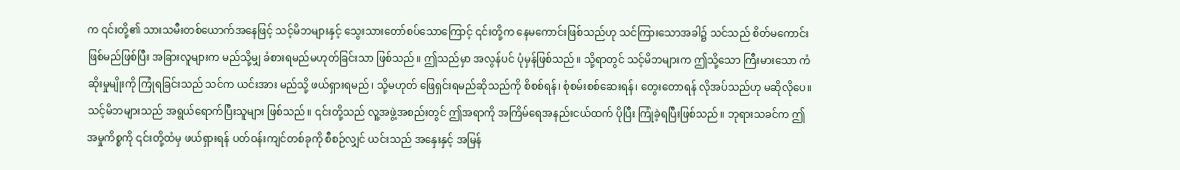က ၎င်းတို့၏ သားသမီးတစ်ယောက်အနေဖြင့် သင့်မိဘများနှင့် သွေးသားတော်စပ်သောကြောင့် ၎င်းတို့က နေမကောင်းဖြစ်သည်ဟု သင်ကြားသောအခါ၌ သင်သည် စိတ်မကောင်းဖြစ်မည်ဖြစ်ပြီး အခြားလူများက မည်သို့မျှ ခံစားရမည်မဟုတ်ခြင်းသာ ဖြစ်သည်။ ဤသည်မှာ အလွန်ပင် ပုံမှန်ဖြစ်သည်။ သို့ရာတွင် သင့်မိဘများက ဤသို့သော ကြီးမားသော ကံဆိုးမှုမျိုးကို ကြုံရခြင်းသည် သင်က ယင်းအား မည်သို့ ဖယ်ရှားရမည်၊ သို့မဟုတ် ဖြေရှင်းရမည်ဆိုသည်ကို စိစစ်ရန်၊ စုံစမ်းစစ်ဆေးရန်၊ တွေးတောရန် လိုအပ်သည်ဟု မဆိုလိုပေ။ သင့်မိဘများသည် အရွယ်ရောက်ပြီးသူများ ဖြစ်သည်။ ၎င်းတို့သည် လူ့အဖွဲ့အစည်းတွင် ဤအရာကို အကြိမ်ရေအနည်းငယ်ထက် ပိုပြီး ကြုံခဲ့ရပြီးဖြစ်သည်။ ဘုရားသခင်က ဤအမှုကိစ္စကို ၎င်းတို့ထံမှ ဖယ်ရှားရန် ပတ်ဝန်းကျင်တစ်ခုကို စီစဉ်လျှင် ယင်းသည် အနှေးနှင့် အမြန်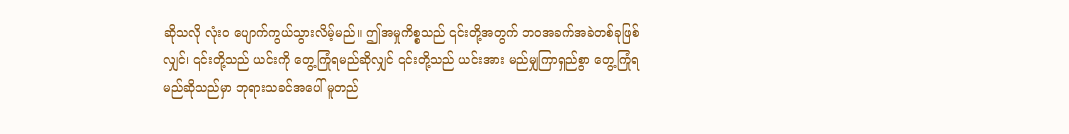ဆိုသလို လုံးဝ ပျောက်ကွယ်သွားလိမ့်မည်။ ဤအမှုကိစ္စသည် ၎င်းတို့အတွက် ဘဝအခက်အခဲတစ်ခုဖြစ်လျှင်၊ ၎င်းတို့သည် ယင်းကို တွေ့ကြုံရမည်ဆိုလျှင် ၎င်းတို့သည် ယင်းအား မည်မျှကြာရှည်စွာ တွေ့ကြုံရမည်ဆိုသည်မှာ ဘုရားသခင်အပေါ် မူတည်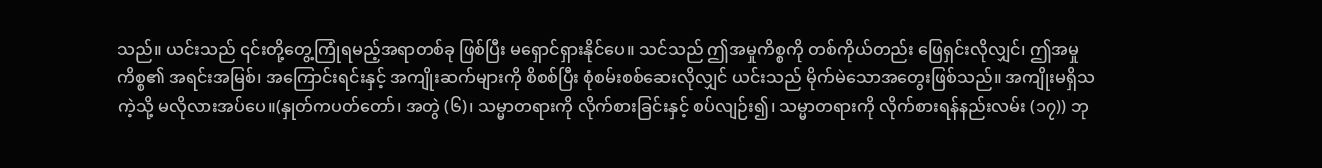သည်။ ယင်းသည် ၎င်းတို့တွေ့ကြုံရမည့်အရာတစ်ခု ဖြစ်ပြီး မရှောင်ရှားနိုင်ပေ။ သင်သည် ဤအမှုကိစ္စကို တစ်ကိုယ်တည်း ဖြေရှင်းလိုလျှင်၊ ဤအမှုကိစ္စ၏ အရင်းအမြစ်၊ အကြောင်းရင်းနှင့် အကျိုးဆက်များကို စိစစ်ပြီး စုံစမ်းစစ်ဆေးလိုလျှင် ယင်းသည် မိုက်မဲသောအတွေးဖြစ်သည်။ အကျိုးမရှိသကဲ့သို့ မလိုလားအပ်ပေ။(နှုတ်ကပတ်တော်၊ အတွဲ (၆)၊ သမ္မာတရားကို လိုက်စားခြင်းနှင့် စပ်လျဉ်း၍၊ သမ္မာတရားကို လိုက်စားရန်နည်းလမ်း (၁၇)) ဘု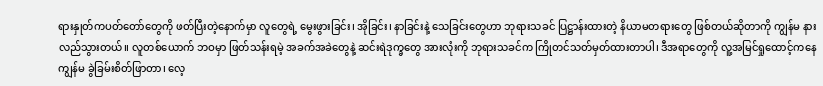ရားနှုတ်ကပတ်တော်တွေကို ဖတ်ပြီးတဲ့နောက်မှာ လူတွေရဲ့ မွေးဖွားခြင်း၊ အိုခြင်း၊ နာခြင်းနဲ့ သေခြင်းတွေဟာ ဘုရားသခင် ပြဋ္ဌာန်းထားတဲ့ နိယာမတရားတွေ ဖြစ်တယ်ဆိုတာကို ကျွန်မ နားလည်သွားတယ်။ လူတစ်ယောက် ဘဝမှာ ဖြတ်သန်းရမဲ့ အခက်အခဲတွေနဲ့ ဆင်းရဲဒုက္ခတွေ အားလုံးကို ဘုရားသခင်က ကြိုတင်သတ်မှတ်ထားတာပါ၊ ဒီအရာတွေကို လူ့အမြင်ရှုထောင့်ကနေ ကျွန်မ ခွဲခြမ်းစိတ်ဖြာတာ၊ လေ့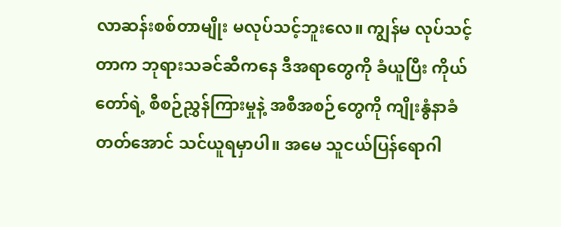လာဆန်းစစ်တာမျိုး မလုပ်သင့်ဘူးလေ။ ကျွန်မ လုပ်သင့်တာက ဘုရားသခင်ဆီကနေ ဒီအရာတွေကို ခံယူပြီး ကိုယ်တော်ရဲ့ စီစဉ်ညွှန်ကြားမှုနဲ့ အစီအစဉ်တွေကို ကျိုးနွံနာခံတတ်အောင် သင်ယူရမှာပါ။ အမေ သူငယ်ပြန်ရောဂါ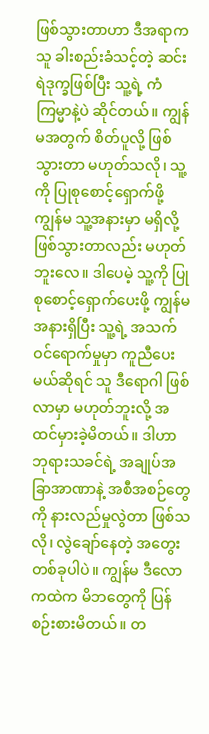ဖြစ်သွားတာဟာ ဒီအရာက သူ ခါးစည်းခံသင့်တဲ့ ဆင်းရဲဒုက္ခဖြစ်ပြီး သူ့ရဲ့ ကံကြမ္မာနဲ့ပဲ ဆိုင်တယ်။ ကျွန်မအတွက် စိတ်ပူလို့ ဖြစ်သွားတာ မဟုတ်သလို၊ သူ့ကို ပြုစုစောင့်ရှောက်ဖို့ ကျွန်မ သူ့အနားမှာ မရှိလို့ ဖြစ်သွားတာလည်း မဟုတ်ဘူးလေ။ ဒါပေမဲ့ သူ့ကို ပြုစုစောင့်ရှောက်ပေးဖို့ ကျွန်မ အနားရှိပြီး သူ့ရဲ့ အသက် ဝင်ရောက်မှုမှာ ကူညီပေးမယ်ဆိုရင် သူ ဒီရောဂါ ဖြစ်လာမှာ မဟုတ်ဘူးလို့ အထင်မှားခဲ့မိတယ်။ ဒါဟာ ဘုရားသခင်ရဲ့ အချုပ်အခြာအာဏာနဲ့ အစီအစဉ်တွေကို နားလည်မှုလွဲတာ ဖြစ်သလို၊ လွဲချော်နေတဲ့ အတွေးတစ်ခုပါပဲ။ ကျွန်မ ဒီလောကထဲက မိဘတွေကို ပြန်စဉ်းစားမိတယ်။ တ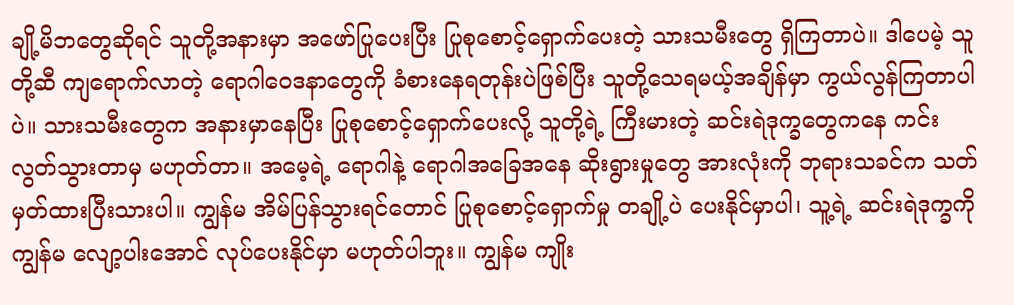ချို့မိဘတွေဆိုရင် သူတို့အနားမှာ အဖော်ပြုပေးပြီး ပြုစုစောင့်ရှောက်ပေးတဲ့ သားသမီးတွေ ရှိကြတာပဲ။ ဒါပေမဲ့ သူတို့ဆီ ကျရောက်လာတဲ့ ရောဂါဝေဒနာတွေကို ခံစားနေရတုန်းပဲဖြစ်ပြီး သူတို့သေရမယ့်အချိန်မှာ ကွယ်လွန်ကြတာပါပဲ။ သားသမီးတွေက အနားမှာနေပြီး ပြုစုစောင့်ရှောက်ပေးလို့ သူတို့ရဲ့ ကြီးမားတဲ့ ဆင်းရဲဒုက္ခတွေကနေ ကင်းလွတ်သွားတာမှ မဟုတ်တာ။ အမေ့ရဲ့ ရောဂါနဲ့ ရောဂါအခြေအနေ ဆိုးရွားမှုတွေ အားလုံးကို ဘုရားသခင်က သတ်မှတ်ထားပြီးသားပါ။ ကျွန်မ အိမ်ပြန်သွားရင်တောင် ပြုစုစောင့်ရှောက်မှု တချို့ပဲ ပေးနိုင်မှာပါ၊ သူ့ရဲ့ ဆင်းရဲဒုက္ခကို ကျွန်မ လျော့ပါးအောင် လုပ်ပေးနိုင်မှာ မဟုတ်ပါဘူး။ ကျွန်မ ကျိုး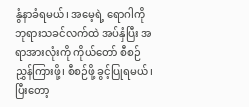နွံနာခံရမယ်၊ အမေ့ရဲ့ ရောဂါကို ဘုရားသခင်လက်ထဲ အပ်နှံပြီး အရာအားလုံးကို ကိုယ်တော် စီစဉ်ညွှန်ကြားဖို့၊ စီစဉ်ဖို့ ခွင့်ပြုရမယ်၊ ပြီးတော့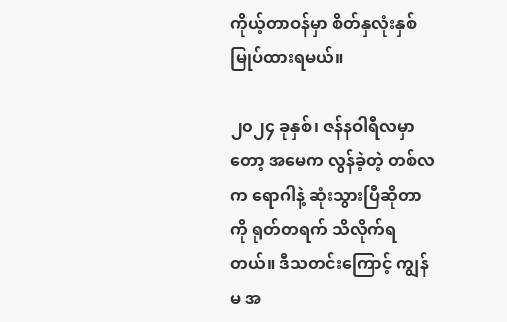ကိုယ့်တာဝန်မှာ စိတ်နှလုံးနှစ်မြုပ်ထားရမယ်။

၂၀၂၄ ခုနှစ်၊ ဇန်နဝါရီလမှာတော့ အမေက လွန်ခဲ့တဲ့ တစ်လက ရောဂါနဲ့ ဆုံးသွားပြီဆိုတာကို ရုတ်တရက် သိလိုက်ရတယ်။ ဒီသတင်းကြောင့် ကျွန်မ အ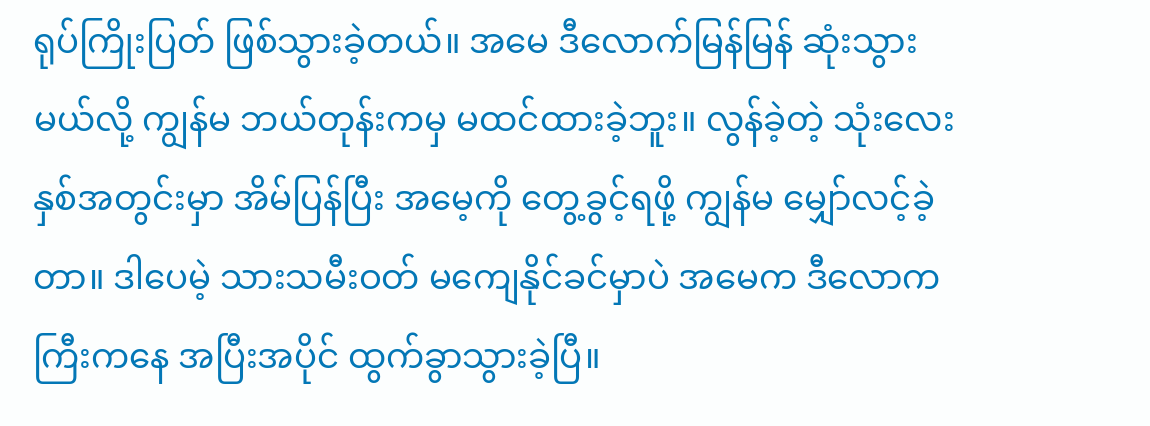ရုပ်ကြိုးပြတ် ဖြစ်သွားခဲ့တယ်။ အမေ ဒီလောက်မြန်မြန် ဆုံးသွားမယ်လို့ ကျွန်မ ဘယ်တုန်းကမှ မထင်ထားခဲ့ဘူး။ လွန်ခဲ့တဲ့ သုံးလေးနှစ်အတွင်းမှာ အိမ်ပြန်ပြီး အမေ့ကို တွေ့ခွင့်ရဖို့ ကျွန်မ မျှော်လင့်ခဲ့တာ။ ဒါပေမဲ့ သားသမီးဝတ် မကျေနိုင်ခင်မှာပဲ အမေက ဒီလောကကြီးကနေ အပြီးအပိုင် ထွက်ခွာသွားခဲ့ပြီ။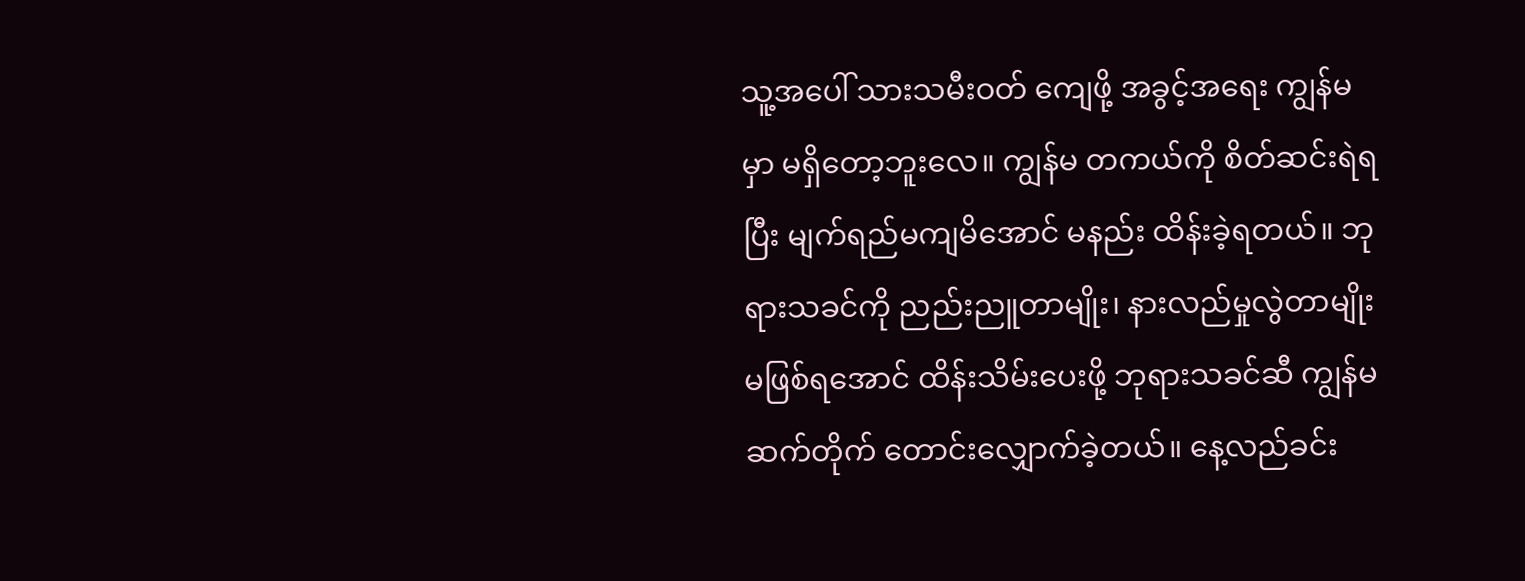သူ့အပေါ် သားသမီးဝတ် ကျေဖို့ အခွင့်အရေး ကျွန်မမှာ မရှိတော့ဘူးလေ။ ကျွန်မ တကယ်ကို စိတ်ဆင်းရဲရပြီး မျက်ရည်မကျမိအောင် မနည်း ထိန်းခဲ့ရတယ်။ ဘုရားသခင်ကို ညည်းညူတာမျိုး၊ နားလည်မှုလွဲတာမျိုး မဖြစ်ရအောင် ထိန်းသိမ်းပေးဖို့ ဘုရားသခင်ဆီ ကျွန်မ ဆက်တိုက် တောင်းလျှောက်ခဲ့တယ်။ နေ့လည်ခင်း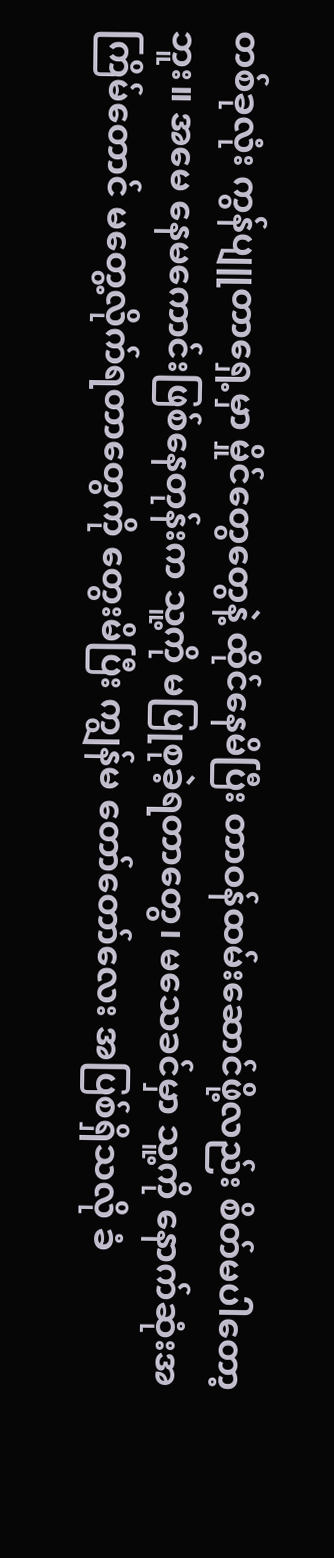တစ်ခုလုံး ကွန်ပျူတာရှေ့မှာ မှိုင်တွေတွေနဲ့ ထိုင်နေမိပြီး တာဝန်ထမ်းဆောင်ဖို့လည်း စိတ်မပါတော့ဘူး။ အမေ နေမကောင်းဖြစ်နေတုန်းက သူ့ကို မပြုစုခဲ့ရတာတွေ၊ မသေခင်မှာ သူ့ကို နောက်ဆုံးအကြိမ်တောင် မတွေ့လိုက်ရတာတွေကို တွေးမိပြီး ကျွန်မ တော်တော်လေး အပြစ်ရှိသလို ခံ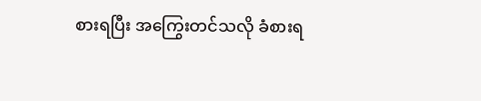စားရပြီး အကြွေးတင်သလို ခံစားရ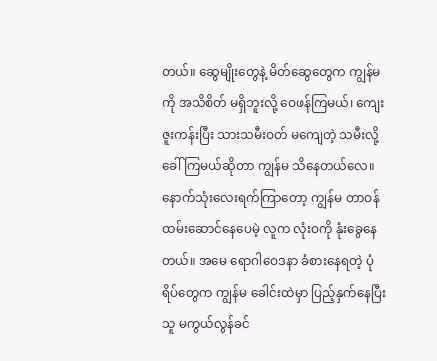တယ်။ ဆွေမျိုးတွေနဲ့ မိတ်ဆွေတွေက ကျွန်မကို အသိစိတ် မရှိဘူးလို့ ဝေဖန်ကြမယ်၊ ကျေးဇူးကန်းပြီး သားသမီးဝတ် မကျေတဲ့ သမီးလို့ ခေါ်ကြမယ်ဆိုတာ ကျွန်မ သိနေတယ်လေ။ နောက်သုံးလေးရက်ကြာတော့ ကျွန်မ တာဝန်ထမ်းဆောင်နေပေမဲ့ လူက လုံးဝကို နုံးခွေနေတယ်။ အမေ ရောဂါဝေဒနာ ခံစားနေရတဲ့ ပုံရိပ်တွေက ကျွန်မ ခေါင်းထဲမှာ ပြည့်နှက်နေပြီး သူ မကွယ်လွန်ခင်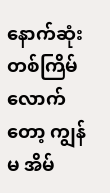နောက်ဆုံးတစ်ကြိမ်လောက်တော့ ကျွန်မ အိမ်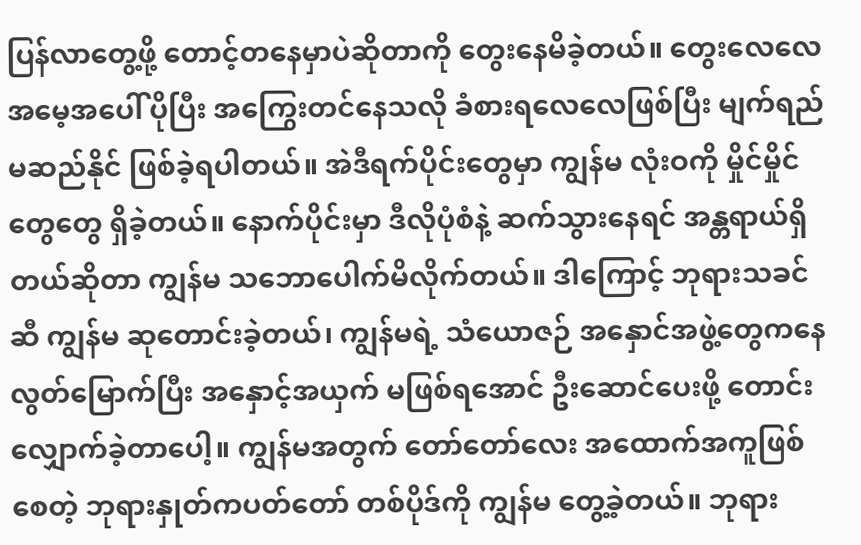ပြန်လာတွေ့ဖို့ တောင့်တနေမှာပဲဆိုတာကို တွေးနေမိခဲ့တယ်။ တွေးလေလေ အမေ့အပေါ် ပိုပြီး အကြွေးတင်နေသလို ခံစားရလေလေဖြစ်ပြီး မျက်ရည်မဆည်နိုင် ဖြစ်ခဲ့ရပါတယ်။ အဲဒီရက်ပိုင်းတွေမှာ ကျွန်မ လုံးဝကို မှိုင်မှိုင်တွေတွေ ရှိခဲ့တယ်။ နောက်ပိုင်းမှာ ဒီလိုပုံစံနဲ့ ဆက်သွားနေရင် အန္တရာယ်ရှိတယ်ဆိုတာ ကျွန်မ သဘောပေါက်မိလိုက်တယ်။ ဒါကြောင့် ဘုရားသခင်ဆီ ကျွန်မ ဆုတောင်းခဲ့တယ်၊ ကျွန်မရဲ့ သံယောဇဉ် အနှောင်အဖွဲ့တွေကနေ လွတ်မြောက်ပြီး အနှောင့်အယှက် မဖြစ်ရအောင် ဦးဆောင်ပေးဖို့ တောင်းလျှောက်ခဲ့တာပေါ့။ ကျွန်မအတွက် တော်တော်လေး အထောက်အကူဖြစ်စေတဲ့ ဘုရားနှုတ်ကပတ်တော် တစ်ပိုဒ်ကို ကျွန်မ တွေ့ခဲ့တယ်။ ဘုရား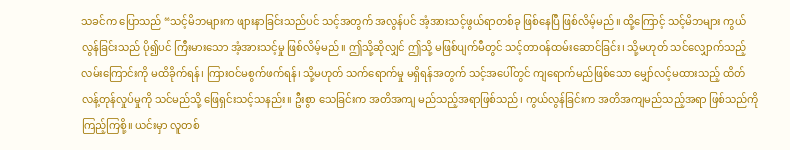သခင်က ပြောသည် “သင့်မိဘများက ဖျားနာခြင်းသည်ပင် သင့်အတွက် အလွန်ပင် အံ့အားသင့်ဖွယ်ရာတစ်ခု ဖြစ်နေပြီ ဖြစ်လိမ့်မည်။ ထို့ကြောင့် သင့်မိဘများ ကွယ်လွန်ခြင်းသည် ပို၍ပင် ကြီးမားသော အံ့အားသင့်မှု ဖြစ်လိမ့်မည်။ ဤသို့ဆိုလျှင် ဤသို့ မဖြစ်ပျက်မီတွင် သင့်တာဝန်ထမ်းဆောင်ခြင်း၊ သို့မဟုတ် သင်လျှောက်သည့် လမ်းကြောင်းကို မထိခိုက်ရန်၊ ကြားဝင်မစွက်ဖက်ရန်၊ သို့မဟုတ် သက်ရောက်မှု မရှိရန်အတွက် သင့်အပေါ်တွင် ကျရောက်မည်ဖြစ်သော မျှော်လင့်မထားသည့် ထိတ်လန့်တုန်လှုပ်မှုကို သင်မည်သို့ ဖြေရှင်းသင့်သနည်း။ ဦးစွာ သေခြင်းက အတိအကျ မည်သည့်အရာဖြစ်သည်၊ ကွယ်လွန်ခြင်းက အတိအကျမည်သည့်အရာ ဖြစ်သည်ကို ကြည့်ကြစို့။ ယင်းမှာ လူတစ်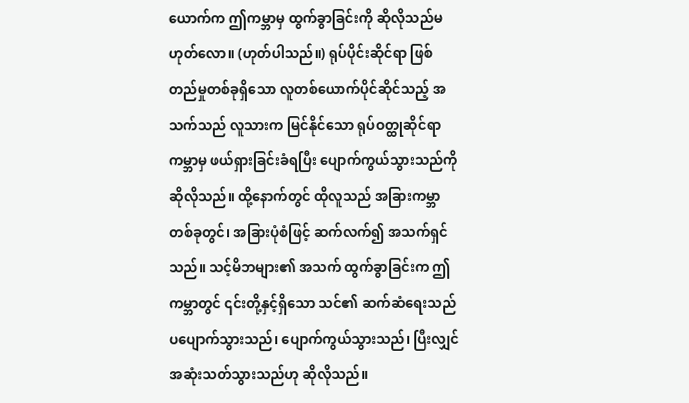ယောက်က ဤကမ္ဘာမှ ထွက်ခွာခြင်းကို ဆိုလိုသည်မဟုတ်လော။ (ဟုတ်ပါသည်။) ရုပ်ပိုင်းဆိုင်ရာ ဖြစ်တည်မှုတစ်ခုရှိသော လူတစ်ယောက်ပိုင်ဆိုင်သည့် အသက်သည် လူသားက မြင်နိုင်သော ရုပ်ဝတ္ထုဆိုင်ရာကမ္ဘာမှ ဖယ်ရှားခြင်းခံရပြီး ပျောက်ကွယ်သွားသည်ကို ဆိုလိုသည်။ ထို့နောက်တွင် ထိုလူသည် အခြားကမ္ဘာတစ်ခုတွင်၊ အခြားပုံစံဖြင့် ဆက်လက်၍ အသက်ရှင်သည်။ သင့်မိဘများ၏ အသက် ထွက်ခွာခြင်းက ဤကမ္ဘာတွင် ၎င်းတို့နှင့်ရှိသော သင်၏ ဆက်ဆံရေးသည် ပပျောက်သွားသည်၊ ပျောက်ကွယ်သွားသည်၊ ပြီးလျှင် အဆုံးသတ်သွားသည်ဟု ဆိုလိုသည်။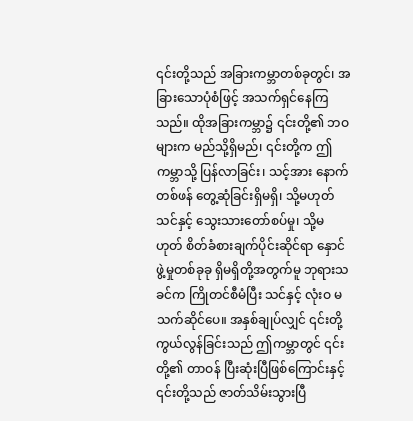၎င်းတို့သည် အခြားကမ္ဘာတစ်ခုတွင်၊ အခြားသောပုံစံဖြင့် အသက်ရှင်နေကြသည်။ ထိုအခြားကမ္ဘာ၌ ၎င်းတို့၏ ဘဝများက မည်သို့ရှိမည်၊ ၎င်းတို့က ဤကမ္ဘာသို့ ပြန်လာခြင်း၊ သင့်အား နောက်တစ်ဖန် တွေ့ဆုံခြင်းရှိမရှိ၊ သို့မဟုတ် သင်နှင့် သွေးသားတော်စပ်မှု၊ သို့မဟုတ် စိတ်ခံစားချက်ပိုင်းဆိုင်ရာ နှောင်ဖွဲ့မှုတစ်ခုခု ရှိမရှိတို့အတွက်မူ ဘုရားသခင်က ကြိုတင်စီမံပြီး သင်နှင့် လုံးဝ မသက်ဆိုင်ပေ။ အနှစ်ချုပ်လျှင် ၎င်းတို့ ကွယ်လွန်ခြင်းသည် ဤကမ္ဘာတွင် ၎င်းတို့၏ တာဝန် ပြီးဆုံးပြီဖြစ်ကြောင်းနှင့် ၎င်းတို့သည် ဇာတ်သိမ်းသွားပြီ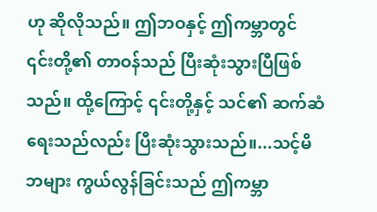ဟု ဆိုလိုသည်။ ဤဘဝနှင့် ဤကမ္ဘာတွင် ၎င်းတို့၏ တာဝန်သည် ပြီးဆုံးသွားပြီဖြစ်သည်။ ထို့ကြောင့် ၎င်းတို့နှင့် သင်၏ ဆက်ဆံရေးသည်လည်း ပြီးဆုံးသွားသည်။...သင့်မိဘများ ကွယ်လွန်ခြင်းသည် ဤကမ္ဘာ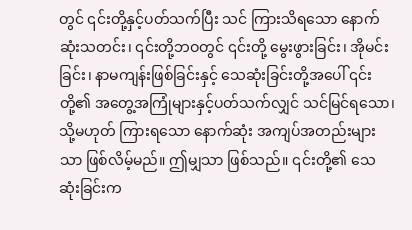တွင် ၎င်းတို့နှင့်ပတ်သက်ပြီး သင် ကြားသိရသော နောက်ဆုံးသတင်း၊ ၎င်းတို့ဘဝတွင် ၎င်းတို့ မွေးဖွားခြင်း၊ အိုမင်းခြင်း၊ နာမကျန်းဖြစ်ခြင်းနှင့် သေဆုံးခြင်းတို့အပေါ် ၎င်းတို့၏ အတွေ့အကြုံများနှင့်ပတ်သက်လျှင် သင်မြင်ရသော၊ သို့မဟုတ် ကြားရသော နောက်ဆုံး အကျပ်အတည်းများသာ ဖြစ်လိမ့်မည်။ ဤမျှသာ ဖြစ်သည်။ ၎င်းတို့၏ သေဆုံးခြင်းက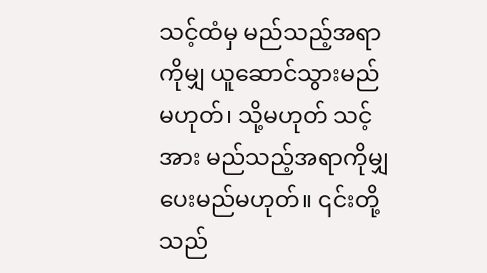သင့်ထံမှ မည်သည့်အရာကိုမျှ ယူဆောင်သွားမည်မဟုတ်၊ သို့မဟုတ် သင့်အား မည်သည့်အရာကိုမျှ ပေးမည်မဟုတ်။ ၎င်းတို့သည်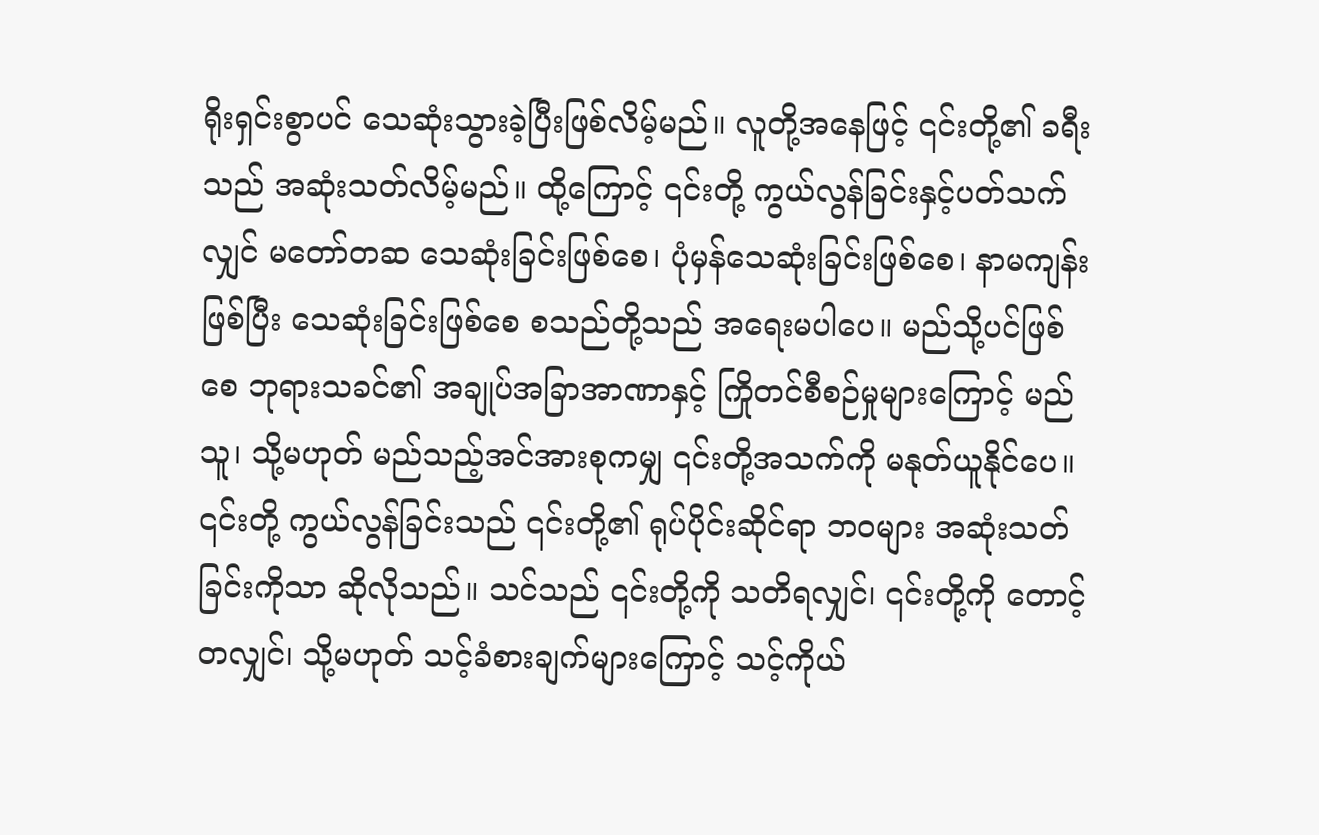ရိုးရှင်းစွာပင် သေဆုံးသွားခဲ့ပြီးဖြစ်လိမ့်မည်။ လူတို့အနေဖြင့် ၎င်းတို့၏ ခရီးသည် အဆုံးသတ်လိမ့်မည်။ ထို့ကြောင့် ၎င်းတို့ ကွယ်လွန်ခြင်းနှင့်ပတ်သက်လျှင် မတော်တဆ သေဆုံးခြင်းဖြစ်စေ၊ ပုံမှန်သေဆုံးခြင်းဖြစ်စေ၊ နာမကျန်းဖြစ်ပြီး သေဆုံးခြင်းဖြစ်စေ စသည်တို့သည် အရေးမပါပေ။ မည်သို့ပင်ဖြစ်စေ ဘုရားသခင်၏ အချုပ်အခြာအာဏာနှင့် ကြိုတင်စီစဉ်မှုများကြောင့် မည်သူ၊ သို့မဟုတ် မည်သည့်အင်အားစုကမျှ ၎င်းတို့အသက်ကို မနုတ်ယူနိုင်ပေ။ ၎င်းတို့ ကွယ်လွန်ခြင်းသည် ၎င်းတို့၏ ရုပ်ပိုင်းဆိုင်ရာ ဘဝများ အဆုံးသတ်ခြင်းကိုသာ ဆိုလိုသည်။ သင်သည် ၎င်းတို့ကို သတိရလျှင်၊ ၎င်းတို့ကို တောင့်တလျှင်၊ သို့မဟုတ် သင့်ခံစားချက်များကြောင့် သင့်ကိုယ်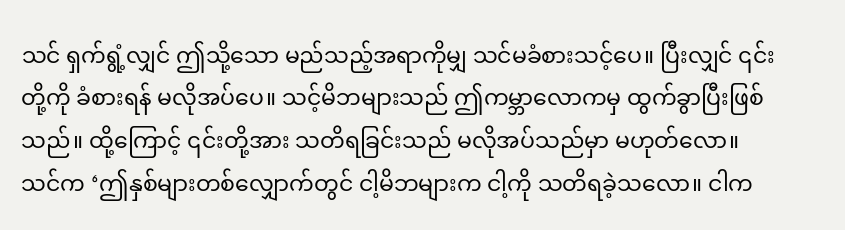သင် ရှက်ရွံ့လျှင် ဤသို့သော မည်သည့်အရာကိုမျှ သင်မခံစားသင့်ပေ။ ပြီးလျှင် ၎င်းတို့ကို ခံစားရန် မလိုအပ်ပေ။ သင့်မိဘများသည် ဤကမ္ဘာလောကမှ ထွက်ခွာပြီးဖြစ်သည်။ ထို့ကြောင့် ၎င်းတို့အား သတိရခြင်းသည် မလိုအပ်သည်မှာ မဟုတ်လော။ သင်က ‘ဤနှစ်များတစ်လျှောက်တွင် ငါ့မိဘများက ငါ့ကို သတိရခဲ့သလော။ ငါက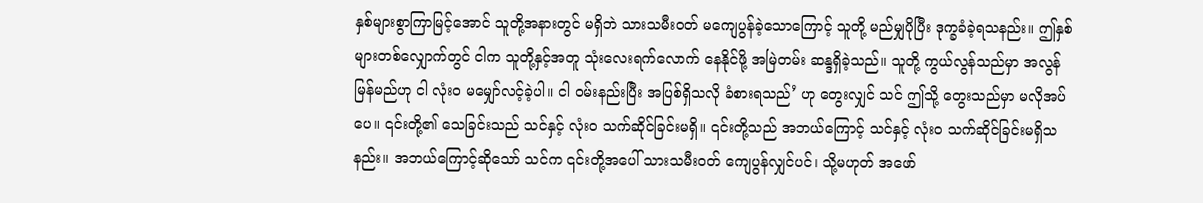နှစ်များစွာကြာမြင့်အောင် သူတို့အနားတွင် မရှိဘဲ သားသမီးဝတ် မကျေပွန်ခဲ့သောကြောင့် သူတို့ မည်မျှပိုပြီး ဒုက္ခခံခဲ့ရသနည်း။ ဤနှစ်များတစ်လျှောက်တွင် ငါက သူတို့နှင့်အတူ သုံးလေးရက်လောက် နေနိုင်ဖို့ အမြဲတမ်း ဆန္ဒရှိခဲ့သည်။ သူတို့ ကွယ်လွန်သည်မှာ အလွန်မြန်မည်ဟု ငါ လုံးဝ မမျှော်လင့်ခဲ့ပါ။ ငါ ဝမ်းနည်းပြီး အပြစ်ရှိသလို ခံစားရသည်’ ဟု တွေးလျှင် သင် ဤသို့ တွေးသည်မှာ မလိုအပ်ပေ။ ၎င်းတို့၏ သေခြင်းသည် သင်နှင့် လုံးဝ သက်ဆိုင်ခြင်းမရှိ။ ၎င်းတို့သည် အဘယ်ကြောင့် သင်နှင့် လုံးဝ သက်ဆိုင်ခြင်းမရှိသနည်း။ အဘယ်ကြောင့်ဆိုသော် သင်က ၎င်းတို့အပေါ် သားသမီးဝတ် ကျေပွန်လျှင်ပင်၊ သို့မဟုတ် အဖော်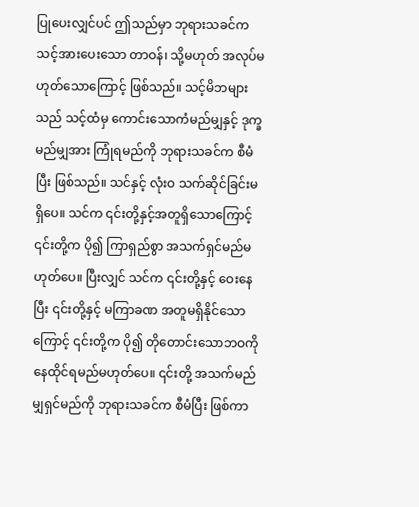ပြုပေးလျှင်ပင် ဤသည်မှာ ဘုရားသခင်က သင့်အားပေးသော တာဝန်၊ သို့မဟုတ် အလုပ်မဟုတ်သောကြောင့် ဖြစ်သည်။ သင့်မိဘများသည် သင့်ထံမှ ကောင်းသောကံမည်မျှနှင့် ဒုက္ခမည်မျှအား ကြုံရမည်ကို ဘုရားသခင်က စီမံပြီး ဖြစ်သည်။ သင်နှင့် လုံးဝ သက်ဆိုင်ခြင်းမရှိပေ။ သင်က ၎င်းတို့နှင့်အတူရှိသောကြောင့် ၎င်းတို့က ပို၍ ကြာရှည်စွာ အသက်ရှင်မည်မဟုတ်ပေ။ ပြီးလျှင် သင်က ၎င်းတို့နှင့် ဝေးနေပြီး ၎င်းတို့နှင့် မကြာခဏ အတူမရှိနိုင်သောကြောင့် ၎င်းတို့က ပို၍ တိုတောင်းသောဘဝကို နေထိုင်ရမည်မဟုတ်ပေ။ ၎င်းတို့ အသက်မည်မျှရှင်မည်ကို ဘုရားသခင်က စီမံပြီး ဖြစ်ကာ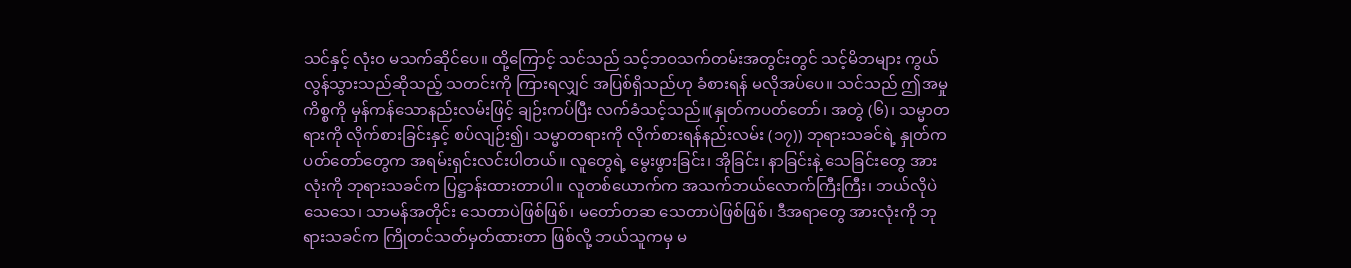သင်နှင့် လုံးဝ မသက်ဆိုင်ပေ။ ထို့ကြောင့် သင်သည် သင့်ဘဝသက်တမ်းအတွင်းတွင် သင့်မိဘများ ကွယ်လွန်သွားသည်ဆိုသည့် သတင်းကို ကြားရလျှင် အပြစ်ရှိသည်ဟု ခံစားရန် မလိုအပ်ပေ။ သင်သည် ဤအမှုကိစ္စကို မှန်ကန်သောနည်းလမ်းဖြင့် ချဉ်းကပ်ပြီး လက်ခံသင့်သည်။(နှုတ်ကပတ်တော်၊ အတွဲ (၆)၊ သမ္မာတရားကို လိုက်စားခြင်းနှင့် စပ်လျဉ်း၍၊ သမ္မာတရားကို လိုက်စားရန်နည်းလမ်း (၁၇)) ဘုရားသခင်ရဲ့ နှုတ်ကပတ်တော်တွေက အရမ်းရှင်းလင်းပါတယ်။ လူတွေရဲ့ မွေးဖွားခြင်း၊ အိုခြင်း၊ နာခြင်းနဲ့ သေခြင်းတွေ အားလုံးကို ဘုရားသခင်က ပြဋ္ဌာန်းထားတာပါ။ လူတစ်ယောက်က အသက်ဘယ်လောက်ကြီးကြီး၊ ဘယ်လိုပဲသေသေ၊ သာမန်အတိုင်း သေတာပဲဖြစ်ဖြစ်၊ မတော်တဆ သေတာပဲဖြစ်ဖြစ်၊ ဒီအရာတွေ အားလုံးကို ဘုရားသခင်က ကြိုတင်သတ်မှတ်ထားတာ ဖြစ်လို့ ဘယ်သူကမှ မ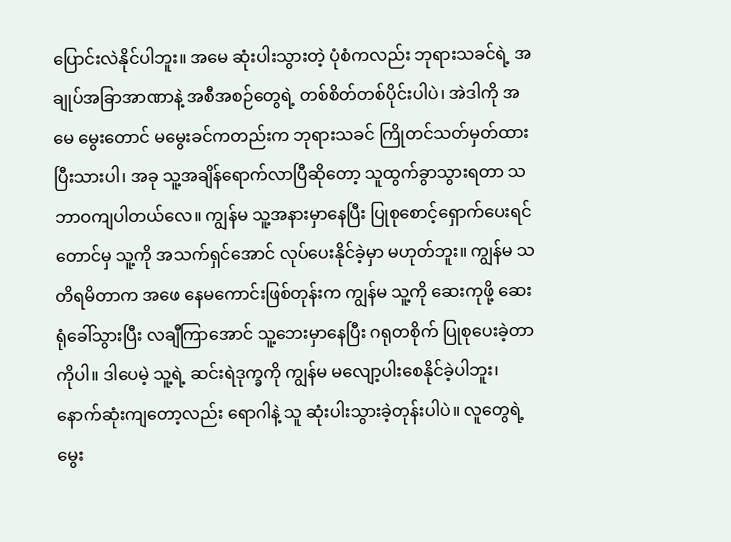ပြောင်းလဲနိုင်ပါဘူး။ အမေ ဆုံးပါးသွားတဲ့ ပုံစံကလည်း ဘုရားသခင်ရဲ့ အချုပ်အခြာအာဏာနဲ့ အစီအစဉ်တွေရဲ့ တစ်စိတ်တစ်ပိုင်းပါပဲ၊ အဲဒါကို အမေ မွေးတောင် မမွေးခင်ကတည်းက ဘုရားသခင် ကြိုတင်သတ်မှတ်ထားပြီးသားပါ၊ အခု သူ့အချိန်ရောက်လာပြီဆိုတော့ သူထွက်ခွာသွားရတာ သဘာဝကျပါတယ်လေ။ ကျွန်မ သူ့အနားမှာနေပြီး ပြုစုစောင့်ရှောက်ပေးရင်တောင်မှ သူ့ကို အသက်ရှင်အောင် လုပ်ပေးနိုင်ခဲ့မှာ မဟုတ်ဘူး။ ကျွန်မ သတိရမိတာက အဖေ နေမကောင်းဖြစ်တုန်းက ကျွန်မ သူ့ကို ဆေးကုဖို့ ဆေးရုံခေါ်သွားပြီး လချီကြာအောင် သူ့ဘေးမှာနေပြီး ဂရုတစိုက် ပြုစုပေးခဲ့တာကိုပါ။ ဒါပေမဲ့ သူ့ရဲ့ ဆင်းရဲဒုက္ခကို ကျွန်မ မလျော့ပါးစေနိုင်ခဲ့ပါဘူး၊ နောက်ဆုံးကျတော့လည်း ရောဂါနဲ့ သူ ဆုံးပါးသွားခဲ့တုန်းပါပဲ။ လူတွေရဲ့ မွေး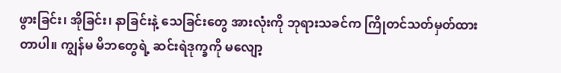ဖွားခြင်း၊ အိုခြင်း၊ နာခြင်းနဲ့ သေခြင်းတွေ အားလုံးကို ဘုရားသခင်က ကြိုတင်သတ်မှတ်ထားတာပါ။ ကျွန်မ မိဘတွေရဲ့ ဆင်းရဲဒုက္ခကို မလျော့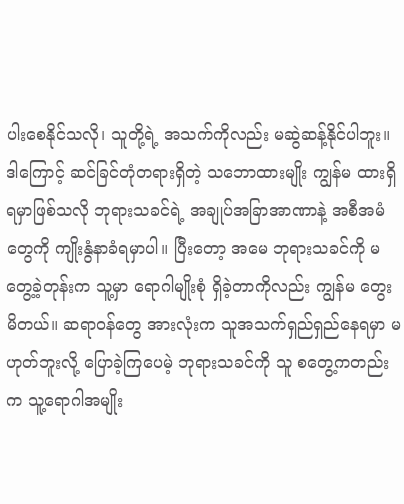ပါးစေနိုင်သလို၊ သူတို့ရဲ့ အသက်ကိုလည်း မဆွဲဆန့်နိုင်ပါဘူး။ ဒါကြောင့် ဆင်ခြင်တုံတရားရှိတဲ့ သဘောထားမျိုး ကျွန်မ ထားရှိရမှာဖြစ်သလို ဘုရားသခင်ရဲ့ အချုပ်အခြာအာဏာနဲ့ အစီအမံတွေကို ကျိုးနွံနာခံရမှာပါ။ ပြီးတော့ အမေ ဘုရားသခင်ကို မတွေ့ခဲ့တုန်းက သူ့မှာ ရောဂါမျိုးစုံ ရှိခဲ့တာကိုလည်း ကျွန်မ တွေးမိတယ်။ ဆရာဝန်တွေ အားလုံးက သူအသက်ရှည်ရှည်နေရမှာ မဟုတ်ဘူးလို့ ပြောခဲ့ကြပေမဲ့ ဘုရားသခင်ကို သူ စတွေ့ကတည်းက သူ့ရောဂါအမျိုး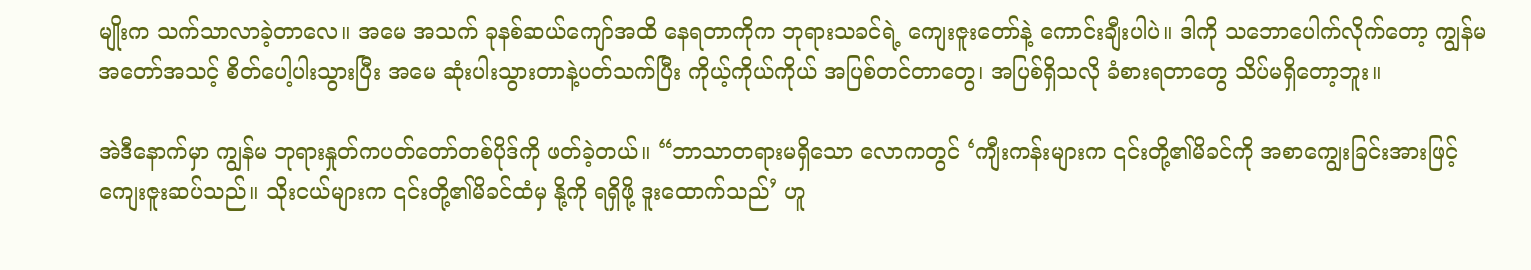မျိုးက သက်သာလာခဲ့တာလေ။ အမေ အသက် ခုနစ်ဆယ်ကျော်အထိ နေရတာကိုက ဘုရားသခင်ရဲ့ ကျေးဇူးတော်နဲ့ ကောင်းချီးပါပဲ။ ဒါကို သဘောပေါက်လိုက်တော့ ကျွန်မ အတော်အသင့် စိတ်ပေါ့ပါးသွားပြီး အမေ ဆုံးပါးသွားတာနဲ့ပတ်သက်ပြီး ကိုယ့်ကိုယ်ကိုယ် အပြစ်တင်တာတွေ၊ အပြစ်ရှိသလို ခံစားရတာတွေ သိပ်မရှိတော့ဘူး။

အဲဒီနောက်မှာ ကျွန်မ ဘုရားနှုတ်ကပတ်တော်တစ်ပိုဒ်ကို ဖတ်ခဲ့တယ်။ “ဘာသာတရားမရှိသော လောကတွင် ‘ကျီးကန်းများက ၎င်းတို့၏မိခင်ကို အစာကျွေးခြင်းအားဖြင့် ကျေးဇူးဆပ်သည်။ သိုးငယ်များက ၎င်းတို့၏မိခင်ထံမှ နို့ကို ရရှိဖို့ ဒူးထောက်သည်’ ဟူ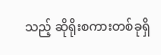သည့် ဆိုရိုးစကားတစ်ခုရှိ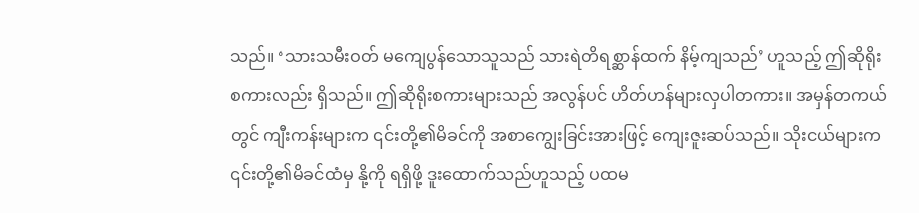သည်။ ‘သားသမီးဝတ် မကျေပွန်သောသူသည် သားရဲတိရစ္ဆာန်ထက် နိမ့်ကျသည်’ ဟူသည့် ဤဆိုရိုးစကားလည်း ရှိသည်။ ဤဆိုရိုးစကားများသည် အလွန်ပင် ဟိတ်ဟန်များလှပါတကား။ အမှန်တကယ်တွင် ကျီးကန်းများက ၎င်းတို့၏မိခင်ကို အစာကျွေးခြင်းအားဖြင့် ကျေးဇူးဆပ်သည်။ သိုးငယ်များက ၎င်းတို့၏မိခင်ထံမှ နို့ကို ရရှိဖို့ ဒူးထောက်သည်ဟူသည့် ပထမ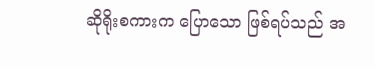ဆိုရိုးစကားက ပြောသော ဖြစ်ရပ်သည် အ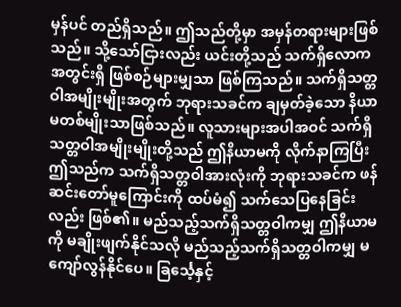မှန်ပင် တည်ရှိသည်။ ဤသည်တို့မှာ အမှန်တရားများဖြစ်သည်။ သို့သော်ငြားလည်း ယင်းတို့သည် သက်ရှိလောကအတွင်းရှိ ဖြစ်စဉ်များမျှသာ ဖြစ်ကြသည်။ သက်ရှိသတ္တဝါအမျိုးမျိုးအတွက် ဘုရားသခင်က ချမှတ်ခဲ့သော နိယာမတစ်မျိုးသာဖြစ်သည်။ လူသားများအပါအဝင် သက်ရှိသတ္တဝါအမျိုးမျိုးတို့သည် ဤနိယာမကို လိုက်နာကြပြီး ဤသည်က သက်ရှိသတ္တဝါအားလုံးကို ဘုရားသခင်က ဖန်ဆင်းတော်မူကြောင်းကို ထပ်မံ၍ သက်သေပြနေခြင်းလည်း ဖြစ်၏။ မည်သည့်သက်ရှိသတ္တဝါကမျှ ဤနိယာမကို မချိုးဖျက်နိုင်သလို မည်သည့်သက်ရှိသတ္တဝါကမျှ မကျော်လွန်နိုင်ပေ။ ခြင်္သေ့နှင့်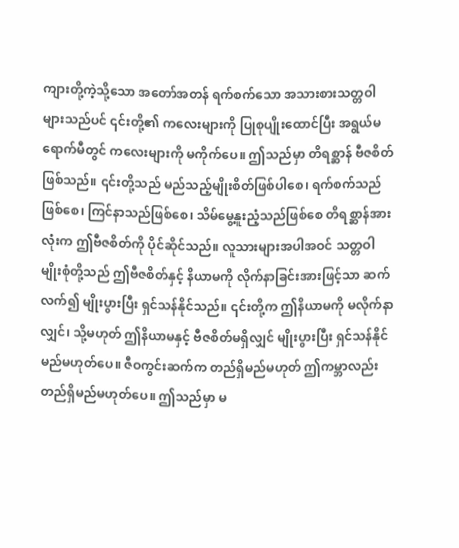ကျားတို့ကဲ့သို့သော အတော်အတန် ရက်စက်သော အသားစားသတ္တဝါများသည်ပင် ၎င်းတို့၏ ကလေးများကို ပြုစုပျိုးထောင်ပြီး အရွယ်မရောက်မီတွင် ကလေးများကို မကိုက်ပေ။ ဤသည်မှာ တိရစ္ဆာန် ဗီဇစိတ်ဖြစ်သည်။ ၎င်းတို့သည် မည်သည့်မျိုးစိတ်ဖြစ်ပါစေ၊ ရက်စက်သည်ဖြစ်စေ၊ ကြင်နာသည်ဖြစ်စေ၊ သိမ်မွေ့နူးညံ့သည်ဖြစ်စေ တိရစ္ဆာန်အားလုံးက ဤဗီဇစိတ်ကို ပိုင်ဆိုင်သည်။ လူသားများအပါအဝင် သတ္တဝါမျိုးစုံတို့သည် ဤဗီဇစိတ်နှင့် နိယာမကို လိုက်နာခြင်းအားဖြင့်သာ ဆက်လက်၍ မျိုးပွားပြီး ရှင်သန်နိုင်သည်။ ၎င်းတို့က ဤနိယာမကို မလိုက်နာလျှင်၊ သို့မဟုတ် ဤနိယာမနှင့် ဗီဇစိတ်မရှိလျှင် မျိုးပွားပြီး ရှင်သန်နိုင်မည်မဟုတ်ပေ။ ဇီဝကွင်းဆက်က တည်ရှိမည်မဟုတ် ဤကမ္ဘာလည်း တည်ရှိမည်မဟုတ်ပေ။ ဤသည်မှာ မ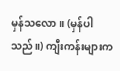မှန်သလော။ (မှန်ပါသည်။) ကျီးကန်းများက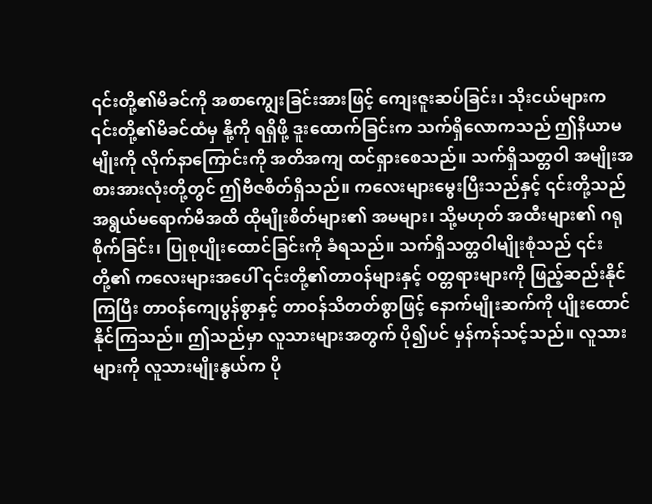၎င်းတို့၏မိခင်ကို အစာကျွေးခြင်းအားဖြင့် ကျေးဇူးဆပ်ခြင်း၊ သိုးငယ်များက ၎င်းတို့၏မိခင်ထံမှ နို့ကို ရရှိဖို့ ဒူးထောက်ခြင်းက သက်ရှိလောကသည် ဤနိယာမမျိုးကို လိုက်နာကြောင်းကို အတိအကျ ထင်ရှားစေသည်။ သက်ရှိသတ္တဝါ အမျိုးအစားအားလုံးတို့တွင် ဤဗီဇစိတ်ရှိသည်။ ကလေးများမွေးပြီးသည်နှင့် ၎င်းတို့သည် အရွယ်မရောက်မီအထိ ထိုမျိုးစိတ်များ၏ အမများ၊ သို့မဟုတ် အထီးများ၏ ဂရုစိုက်ခြင်း၊ ပြုစုပျိုးထောင်ခြင်းကို ခံရသည်။ သက်ရှိသတ္တဝါမျိုးစုံသည် ၎င်းတို့၏ ကလေးများအပေါ် ၎င်းတို့၏တာဝန်များနှင့် ဝတ္တရားများကို ဖြည့်ဆည်းနိုင်ကြပြီး တာဝန်ကျေပွန်စွာနှင့် တာဝန်သိတတ်စွာဖြင့် နောက်မျိုးဆက်ကို ပျိုးထောင်နိုင်ကြသည်။ ဤသည်မှာ လူသားများအတွက် ပို၍ပင် မှန်ကန်သင့်သည်။ လူသားများကို လူသားမျိုးနွယ်က ပို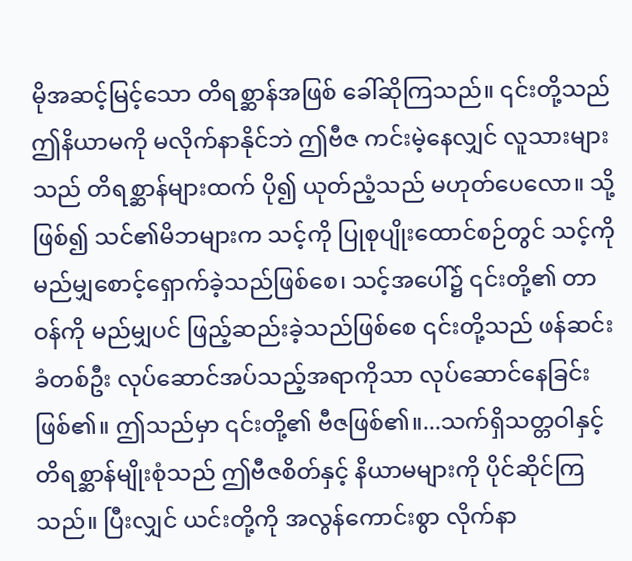မိုအဆင့်မြင့်သော တိရစ္ဆာန်အဖြစ် ခေါ်ဆိုကြသည်။ ၎င်းတို့သည် ဤနိယာမကို မလိုက်နာနိုင်ဘဲ ဤဗီဇ ကင်းမဲ့နေလျှင် လူသားများသည် တိရစ္ဆာန်များထက် ပို၍ ယုတ်ညံ့သည် မဟုတ်ပေလော။ သို့ဖြစ်၍ သင်၏မိဘများက သင့်ကို ပြုစုပျိုးထောင်စဉ်တွင် သင့်ကို မည်မျှစောင့်ရှောက်ခဲ့သည်ဖြစ်စေ၊ သင့်အပေါ်၌ ၎င်းတို့၏ တာဝန်ကို မည်မျှပင် ဖြည့်ဆည်းခဲ့သည်ဖြစ်စေ ၎င်းတို့သည် ဖန်ဆင်းခံတစ်ဦး လုပ်ဆောင်အပ်သည့်အရာကိုသာ လုပ်ဆောင်နေခြင်း ဖြစ်၏။ ဤသည်မှာ ၎င်းတို့၏ ဗီဇဖြစ်၏။...သက်ရှိသတ္တဝါနှင့် တိရစ္ဆာန်မျိုးစုံသည် ဤဗီဇစိတ်နှင့် နိယာမများကို ပိုင်ဆိုင်ကြသည်။ ပြီးလျှင် ယင်းတို့ကို အလွန်ကောင်းစွာ လိုက်နာ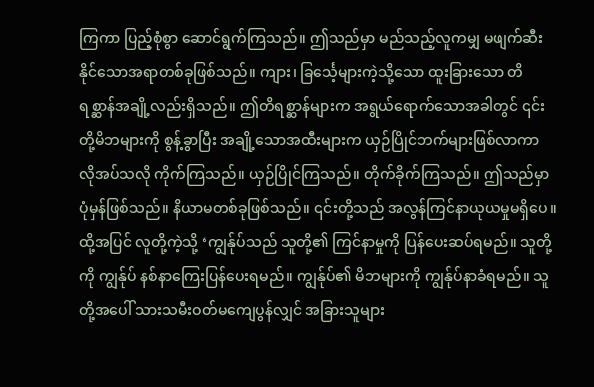ကြကာ ပြည့်စုံစွာ ဆောင်ရွက်ကြသည်။ ဤသည်မှာ မည်သည့်လူကမျှ မဖျက်ဆီးနိုင်သောအရာတစ်ခုဖြစ်သည်။ ကျား၊ ခြင်္သေ့များကဲ့သို့သော ထူးခြားသော တိရစ္ဆာန်အချို့လည်းရှိသည်။ ဤတိရစ္ဆာန်များက အရွယ်ရောက်သောအခါတွင် ၎င်းတို့မိဘများကို စွန့်ခွာပြီး အချို့သောအထီးများက ယှဉ်ပြိုင်ဘက်များဖြစ်လာကာ လိုအပ်သလို ကိုက်ကြသည်။ ယှဉ်ပြိုင်ကြသည်။ တိုက်ခိုက်ကြသည်။ ဤသည်မှာ ပုံမှန်ဖြစ်သည်။ နိယာမတစ်ခုဖြစ်သည်။ ၎င်းတို့သည် အလွန်ကြင်နာယုယမှုမရှိပေ။ ထို့အပြင် လူတို့ကဲ့သို့ ‘ကျွန်ုပ်သည် သူတို့၏ ကြင်နာမှုကို ပြန်ပေးဆပ်ရမည်။ သူတို့ကို ကျွန်ုပ် နစ်နာကြေးပြန်ပေးရမည်။ ကျွန်ုပ်၏ မိဘများကို ကျွန်ုပ်နာခံရမည်။ သူတို့အပေါ် သားသမီးဝတ်မကျေပွန်လျှင် အခြားသူများ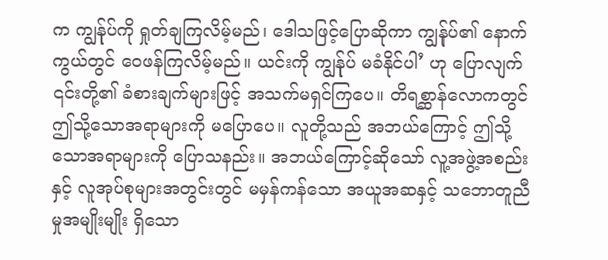က ကျွန်ုပ်ကို ရှုတ်ချကြလိမ့်မည်၊ ဒေါသဖြင့်ပြောဆိုကာ ကျွန်ုပ်၏ နောက်ကွယ်တွင် ဝေဖန်ကြလိမ့်မည်။ ယင်းကို ကျွန်ုပ် မခံနိုင်ပါ’ ဟု ပြောလျက် ၎င်းတို့၏ ခံစားချက်များဖြင့် အသက်မရှင်ကြပေ။ တိရစ္ဆာန်လောကတွင် ဤသို့သောအရာများကို မပြောပေ။ လူတို့သည် အဘယ်ကြောင့် ဤသို့သောအရာများကို ပြောသနည်း။ အဘယ်ကြောင့်ဆိုသော် လူ့အဖွဲ့အစည်းနှင့် လူအုပ်စုများအတွင်းတွင် မမှန်ကန်သော အယူအဆနှင့် သဘောတူညီမှုအမျိုးမျိုး ရှိသော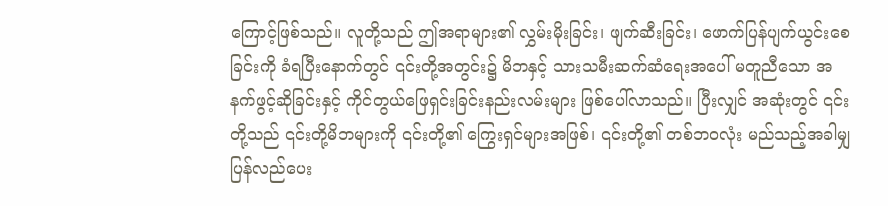ကြောင့်ဖြစ်သည်။ လူတို့သည် ဤအရာများ၏ လွှမ်းမိုးခြင်း၊ ဖျက်ဆီးခြင်း၊ ဖောက်ပြန်ပျက်ယွင်းစေခြင်းကို ခံရပြီးနောက်တွင် ၎င်းတို့အတွင်း၌ မိဘနှင့် သားသမီးဆက်ဆံရေးအပေါ် မတူညီသော အနက်ဖွင့်ဆိုခြင်းနှင့် ကိုင်တွယ်ဖြေရှင်းခြင်းနည်းလမ်းများ ဖြစ်ပေါ်လာသည်။ ပြီးလျှင် အဆုံးတွင် ၎င်းတို့သည် ၎င်းတို့မိဘများကို ၎င်းတို့၏ ကြွေးရှင်များအဖြစ်၊ ၎င်းတို့၏ တစ်ဘဝလုံး မည်သည့်အခါမျှ ပြန်လည်ပေး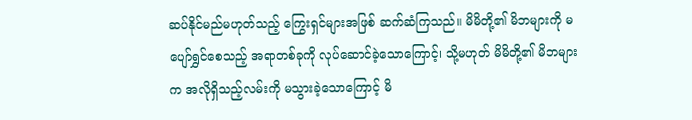ဆပ်နိုင်မည်မဟုတ်သည့် ကြွေးရှင်များအဖြစ် ဆက်ဆံကြသည်။ မိမိတို့၏ မိဘများကို မပျော်ရွှင်စေသည့် အရာတစ်ခုကို လုပ်ဆောင်ခဲ့သောကြောင့်၊ သို့မဟုတ် မိမိတို့၏ မိဘများက အလိုရှိသည့်လမ်းကို မသွားခဲ့သောကြောင့် မိ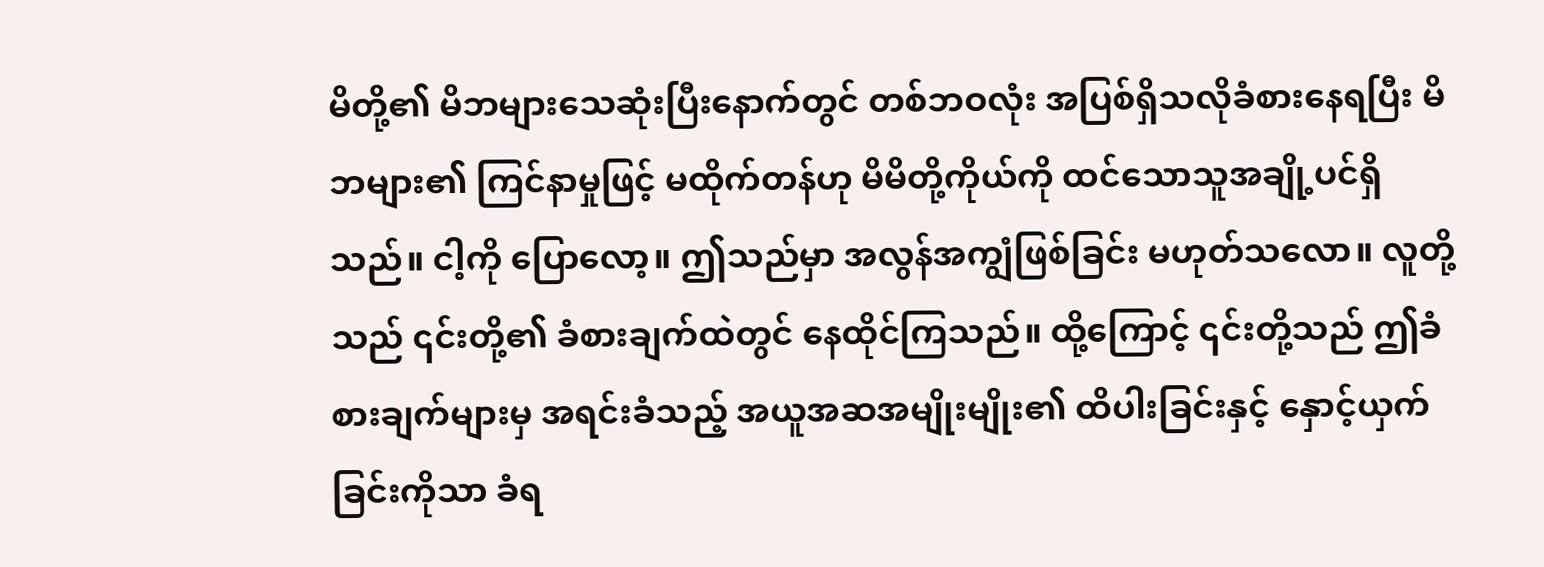မိတို့၏ မိဘများသေဆုံးပြီးနောက်တွင် တစ်ဘဝလုံး အပြစ်ရှိသလိုခံစားနေရပြီး မိဘများ၏ ကြင်နာမှုဖြင့် မထိုက်တန်ဟု မိမိတို့ကိုယ်ကို ထင်သောသူအချို့ပင်ရှိသည်။ ငါ့ကို ပြောလော့။ ဤသည်မှာ အလွန်အကျွံဖြစ်ခြင်း မဟုတ်သလော။ လူတို့သည် ၎င်းတို့၏ ခံစားချက်ထဲတွင် နေထိုင်ကြသည်။ ထို့ကြောင့် ၎င်းတို့သည် ဤခံစားချက်များမှ အရင်းခံသည့် အယူအဆအမျိုးမျိုး၏ ထိပါးခြင်းနှင့် နှောင့်ယှက်ခြင်းကိုသာ ခံရ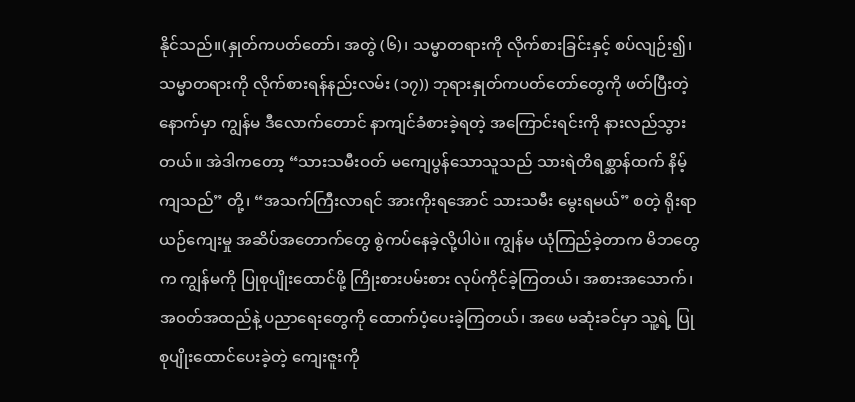နိုင်သည်။(နှုတ်ကပတ်တော်၊ အတွဲ (၆)၊ သမ္မာတရားကို လိုက်စားခြင်းနှင့် စပ်လျဉ်း၍၊ သမ္မာတရားကို လိုက်စားရန်နည်းလမ်း (၁၇)) ဘုရားနှုတ်ကပတ်တော်တွေကို ဖတ်ပြီးတဲ့နောက်မှာ ကျွန်မ ဒီလောက်တောင် နာကျင်ခံစားခဲ့ရတဲ့ အကြောင်းရင်းကို နားလည်သွားတယ်။ အဲဒါကတော့ “သားသမီးဝတ် မကျေပွန်သောသူသည် သားရဲတိရစ္ဆာန်ထက် နိမ့်ကျသည်” တို့၊ “အသက်ကြီးလာရင် အားကိုးရအောင် သားသမီး မွေးရမယ်” စတဲ့ ရိုးရာယဉ်ကျေးမှု အဆိပ်အတောက်တွေ စွဲကပ်နေခဲ့လို့ပါပဲ။ ကျွန်မ ယုံကြည်ခဲ့တာက မိဘတွေက ကျွန်မကို ပြုစုပျိုးထောင်ဖို့ ကြိုးစားပမ်းစား လုပ်ကိုင်ခဲ့ကြတယ်၊ အစားအသောက်၊ အဝတ်အထည်နဲ့ ပညာရေးတွေကို ထောက်ပံ့ပေးခဲ့ကြတယ်၊ အဖေ မဆုံးခင်မှာ သူ့ရဲ့ ပြုစုပျိုးထောင်ပေးခဲ့တဲ့ ကျေးဇူးကို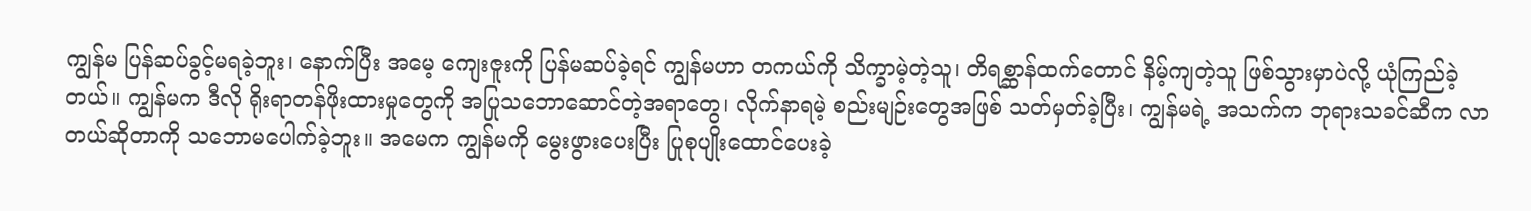ကျွန်မ ပြန်ဆပ်ခွင့်မရခဲ့ဘူး၊ နောက်ပြီး အမေ့ ကျေးဇူးကို ပြန်မဆပ်ခဲ့ရင် ကျွန်မဟာ တကယ်ကို သိက္ခာမဲ့တဲ့သူ၊ တိရစ္ဆာန်ထက်တောင် နိမ့်ကျတဲ့သူ ဖြစ်သွားမှာပဲလို့ ယုံကြည်ခဲ့တယ်။ ကျွန်မက ဒီလို ရိုးရာတန်ဖိုးထားမှုတွေကို အပြုသဘောဆောင်တဲ့အရာတွေ၊ လိုက်နာရမဲ့ စည်းမျဉ်းတွေအဖြစ် သတ်မှတ်ခဲ့ပြီး၊ ကျွန်မရဲ့ အသက်က ဘုရားသခင်ဆီက လာတယ်ဆိုတာကို သဘောမပေါက်ခဲ့ဘူး။ အမေက ကျွန်မကို မွေးဖွားပေးပြီး ပြုစုပျိုးထောင်ပေးခဲ့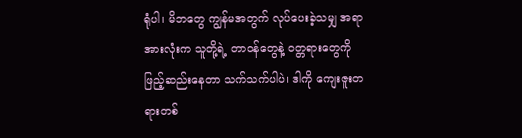ရုံပါ၊ မိဘတွေ ကျွန်မအတွက် လုပ်ပေးခဲ့သမျှ အရာအားလုံးက သူတို့ရဲ့ တာဝန်တွေနဲ့ ဝတ္တရားတွေကို ဖြည့်ဆည်းနေတာ သက်သက်ပါပဲ၊ ဒါကို ကျေးဇူးတရားတစ်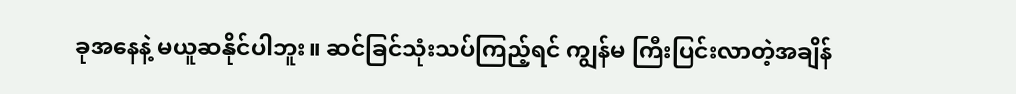ခုအနေနဲ့ မယူဆနိုင်ပါဘူး။ ဆင်ခြင်သုံးသပ်ကြည့်ရင် ကျွန်မ ကြီးပြင်းလာတဲ့အချိန်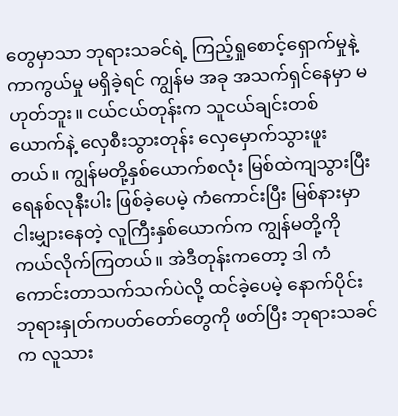တွေမှာသာ ဘုရားသခင်ရဲ့ ကြည့်ရှုစောင့်ရှောက်မှုနဲ့ ကာကွယ်မှု မရှိခဲ့ရင် ကျွန်မ အခု အသက်ရှင်နေမှာ မဟုတ်ဘူး။ ငယ်ငယ်တုန်းက သူငယ်ချင်းတစ်ယောက်နဲ့ လှေစီးသွားတုန်း လှေမှောက်သွားဖူးတယ်။ ကျွန်မတို့နှစ်ယောက်စလုံး မြစ်ထဲကျသွားပြီး ရေနစ်လုနီးပါး ဖြစ်ခဲ့ပေမဲ့ ကံကောင်းပြီး မြစ်နားမှာ ငါးမျှားနေတဲ့ လူကြီးနှစ်ယောက်က ကျွန်မတို့ကို ကယ်လိုက်ကြတယ်။ အဲဒီတုန်းကတော့ ဒါ ကံကောင်းတာသက်သက်ပဲလို့ ထင်ခဲ့ပေမဲ့ နောက်ပိုင်း ဘုရားနှုတ်ကပတ်တော်တွေကို ဖတ်ပြီး ဘုရားသခင်က လူသား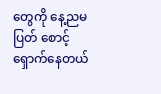တွေကို နေ့ညမပြတ် စောင့်ရှောက်နေတယ်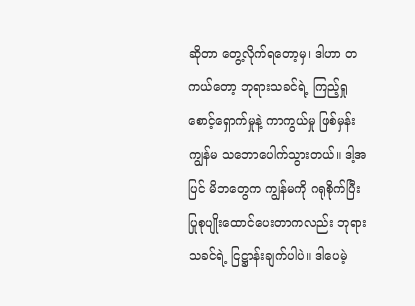ဆိုတာ တွေ့လိုက်ရတော့မှ၊ ဒါဟာ တကယ်တော့ ဘုရားသခင်ရဲ့ ကြည့်ရှုစောင့်ရှောက်မှုနဲ့ ကာကွယ်မှု ဖြစ်မှန်း ကျွန်မ သဘောပေါက်သွားတယ်။ ဒါ့အပြင် မိဘတွေက ကျွန်မကို ဂရုစိုက်ပြီး ပြုစုပျိုးထောင်ပေးတာကလည်း ဘုရားသခင်ရဲ့ ငြဋ္ဌာန်းချက်ပါပဲ။ ဒါပေမဲ့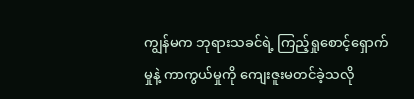ကျွန်မက ဘုရားသခင်ရဲ့ ကြည့်ရှုစောင့်ရှောက်မှုနဲ့ ကာကွယ်မှုကို ကျေးဇူးမတင်ခဲ့သလို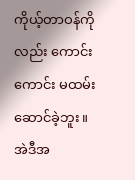ကိုယ့်တာဝန်ကိုလည်း ကောင်းကောင်း မထမ်းဆောင်ခဲ့ဘူး။ အဲဒီအ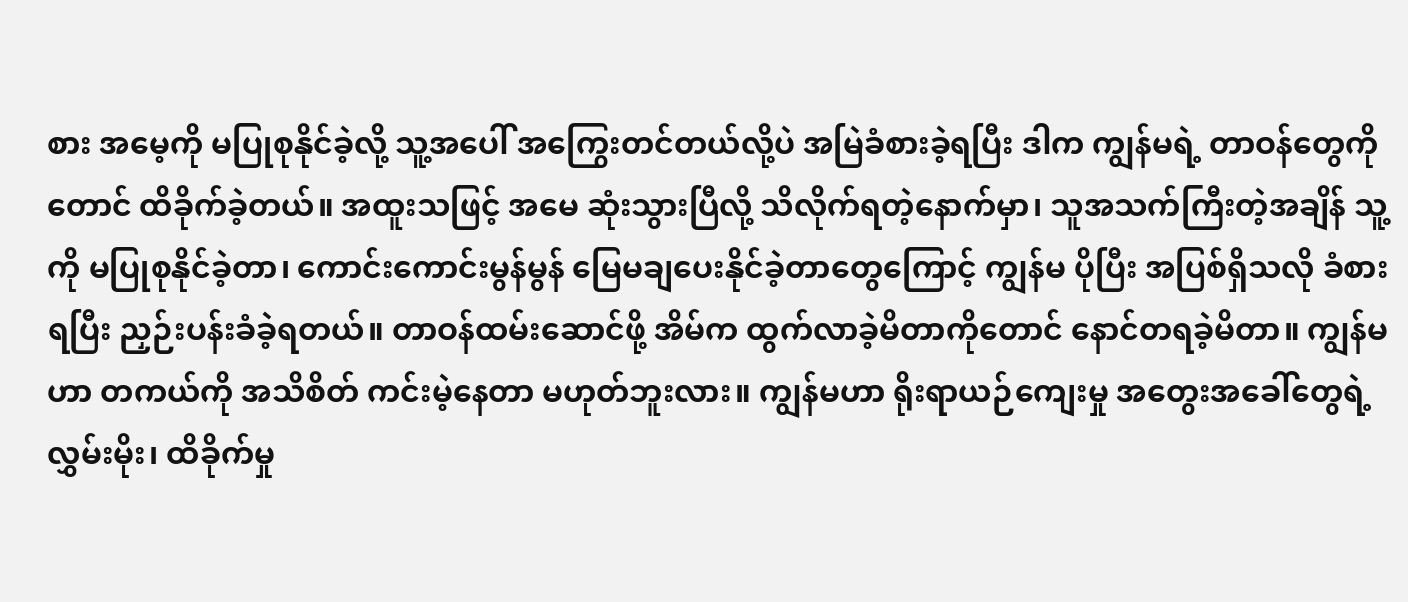စား အမေ့ကို မပြုစုနိုင်ခဲ့လို့ သူ့အပေါ် အကြွေးတင်တယ်လို့ပဲ အမြဲခံစားခဲ့ရပြီး ဒါက ကျွန်မရဲ့ တာဝန်တွေကိုတောင် ထိခိုက်ခဲ့တယ်။ အထူးသဖြင့် အမေ ဆုံးသွားပြီလို့ သိလိုက်ရတဲ့နောက်မှာ၊ သူအသက်ကြီးတဲ့အချိန် သူ့ကို မပြုစုနိုင်ခဲ့တာ၊ ကောင်းကောင်းမွန်မွန် မြေမချပေးနိုင်ခဲ့တာတွေကြောင့် ကျွန်မ ပိုပြီး အပြစ်ရှိသလို ခံစားရပြီး ညှဉ်းပန်းခံခဲ့ရတယ်။ တာဝန်ထမ်းဆောင်ဖို့ အိမ်က ထွက်လာခဲ့မိတာကိုတောင် နောင်တရခဲ့မိတာ။ ကျွန်မဟာ တကယ်ကို အသိစိတ် ကင်းမဲ့နေတာ မဟုတ်ဘူးလား။ ကျွန်မဟာ ရိုးရာယဉ်ကျေးမှု အတွေးအခေါ်တွေရဲ့ လွှမ်းမိုး၊ ထိခိုက်မှု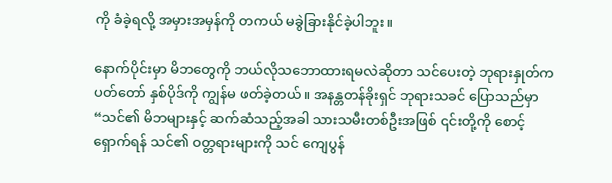ကို ခံခဲ့ရလို့ အမှားအမှန်ကို တကယ် မခွဲခြားနိုင်ခဲ့ပါဘူး။

နောက်ပိုင်းမှာ မိဘတွေကို ဘယ်လိုသဘောထားရမလဲဆိုတာ သင်ပေးတဲ့ ဘုရားနှုတ်ကပတ်တော် နှစ်ပိုဒ်ကို ကျွန်မ ဖတ်ခဲ့တယ်။ အနန္တတန်ခိုးရှင် ဘုရားသခင် ပြောသည်မှာ “သင်၏ မိဘများနှင့် ဆက်ဆံသည့်အခါ သားသမီးတစ်ဦးအဖြစ် ၎င်းတို့ကို စောင့်ရှောက်ရန် သင်၏ ဝတ္တရားများကို သင် ကျေပွန်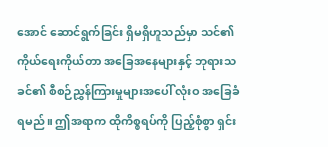အောင် ဆောင်ရွက်ခြင်း ရှိမရှိဟူသည်မှာ သင်၏ ကိုယ်ရေးကိုယ်တာ အခြေအနေများနှင့် ဘုရားသခင်၏ စီစဉ်ညွှန်ကြားမှုများအပေါ် လုံးဝ အခြေခံရမည်။ ဤအရာက ထိုကိစ္စရပ်ကို ပြည့်စုံစွာ ရှင်း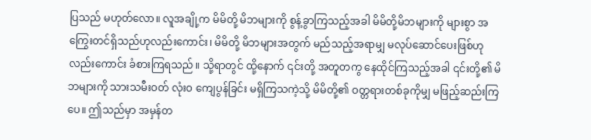ပြသည် မဟုတ်လော။ လူအချို့က မိမိတို့ မိဘများကို စွန့်ခွာကြသည့်အခါ မိမိတို့မိဘများကို များစွာ အကြွေးတင်ရှိသည်ဟုလည်းကောင်း၊ မိမိတို့ မိဘများအတွက် မည်သည့်အရာမျှ မလုပ်ဆောင်ပေးဖြစ်ဟုလည်းကောင်း ခံစားကြရသည်။ သို့ရာတွင် ထို့နောက် ၎င်းတို့ အတူတကွ နေထိုင်ကြသည့်အခါ ၎င်းတို့၏ မိဘများကို သားသမီးဝတ် လုံးဝ ကျေပွန်ခြင်း မရှိကြသကဲ့သို့ မိမိတို့၏ ဝတ္တရားတစ်ခုကိုမျှ မဖြည့်ဆည်းကြပေ။ ဤသည်မှာ အမှန်တ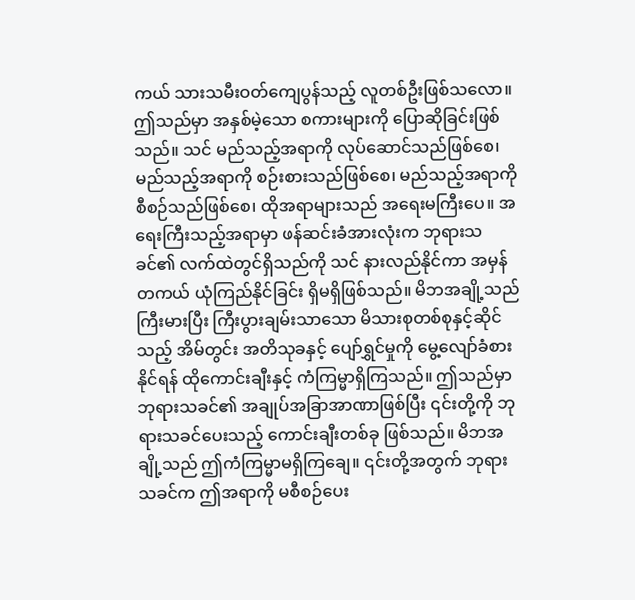ကယ် သားသမီးဝတ်ကျေပွန်သည့် လူတစ်ဦးဖြစ်သလော။ ဤသည်မှာ အနှစ်မဲ့သော စကားများကို ပြောဆိုခြင်းဖြစ်သည်။ သင် မည်သည့်အရာကို လုပ်ဆောင်သည်ဖြစ်စေ၊ မည်သည့်အရာကို စဉ်းစားသည်ဖြစ်စေ၊ မည်သည့်အရာကို စီစဉ်သည်ဖြစ်စေ၊ ထိုအရာများသည် အရေးမကြီးပေ။ အရေးကြီးသည့်အရာမှာ ဖန်ဆင်းခံအားလုံးက ဘုရားသခင်၏ လက်ထဲတွင်ရှိသည်ကို သင် နားလည်နိုင်ကာ အမှန်တကယ် ယုံကြည်နိုင်ခြင်း ရှိမရှိဖြစ်သည်။ မိဘအချို့သည် ကြီးမားပြီး ကြီးပွားချမ်းသာသော မိသားစုတစ်စုနှင့်ဆိုင်သည့် အိမ်တွင်း အတိသုခနှင့် ပျော်ရွှင်မှုကို မွေ့လျော်ခံစားနိုင်ရန် ထိုကောင်းချီးနှင့် ကံကြမ္မာရှိကြသည်။ ဤသည်မှာ ဘုရားသခင်၏ အချုပ်အခြာအာဏာဖြစ်ပြီး ၎င်းတို့ကို ဘုရားသခင်ပေးသည့် ကောင်းချီးတစ်ခု ဖြစ်သည်။ မိဘအချို့သည် ဤကံကြမ္မာမရှိကြချေ။ ၎င်းတို့အတွက် ဘုရားသခင်က ဤအရာကို မစီစဉ်ပေး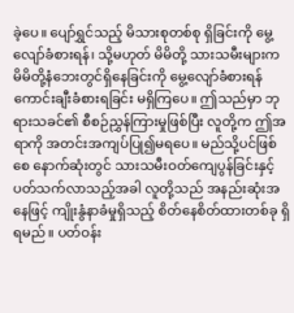ခဲ့ပေ။ ပျော်ရွှင်သည့် မိသားစုတစ်စု ရှိခြင်းကို မွေ့လျော်ခံစားရန်၊ သို့မဟုတ် မိမိတို့ သားသမီးများက မိမိတို့နံဘေးတွင်ရှိနေခြင်းကို မွေ့လျော်ခံစားရန် ကောင်းချီးခံစားရခြင်း မရှိကြပေ။ ဤသည်မှာ ဘုရားသခင်၏ စီစဉ်ညွှန်ကြားမှုဖြစ်ပြီး လူတို့က ဤအရာကို အတင်းအကျပ်ပြု၍မရပေ။ မည်သို့ပင်ဖြစ်စေ နောက်ဆုံးတွင် သားသမီးဝတ်ကျေပွန်ခြင်းနှင့် ပတ်သက်လာသည့်အခါ လူတို့သည် အနည်းဆုံးအနေဖြင့် ကျိုးနွံနာခံမှုရှိသည့် စိတ်နေစိတ်ထားတစ်ခု ရှိရမည်။ ပတ်ဝန်း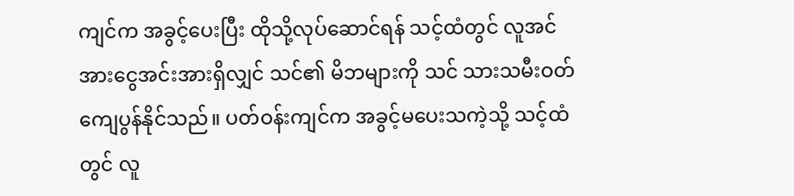ကျင်က အခွင့်ပေးပြီး ထိုသို့လုပ်ဆောင်ရန် သင့်ထံတွင် လူအင်အားငွေအင်းအားရှိလျှင် သင်၏ မိဘများကို သင် သားသမီးဝတ်ကျေပွန်နိုင်သည်။ ပတ်ဝန်းကျင်က အခွင့်မပေးသကဲ့သို့ သင့်ထံတွင် လူ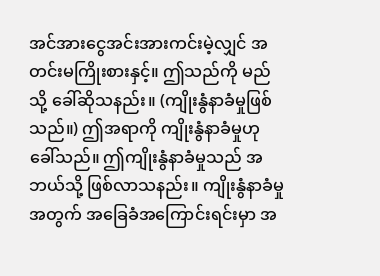အင်အားငွေအင်းအားကင်းမဲ့လျှင် အတင်းမကြိုးစားနှင့်။ ဤသည်ကို မည်သို့ ခေါ်ဆိုသနည်း။ (ကျိုးနွံနာခံမှုဖြစ်သည်။) ဤအရာကို ကျိုးနွံနာခံမှုဟု ခေါ်သည်။ ဤကျိုးနွံနာခံမှုသည် အဘယ်သို့ ဖြစ်လာသနည်း။ ကျိုးနွံနာခံမှုအတွက် အခြေခံအကြောင်းရင်းမှာ အ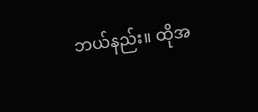ဘယ်နည်း။ ထိုအ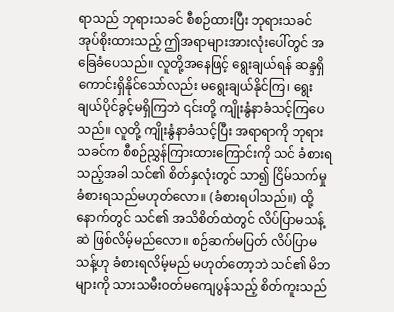ရာသည် ဘုရားသခင် စီစဉ်ထားပြီး ဘုရားသခင် အုပ်စိုးထားသည့် ဤအရာများအားလုံးပေါ်တွင် အခြေခံပေသည်။ လူတို့အနေဖြင့် ရွေးချယ်ရန် ဆန္ဒရှိကောင်းရှိနိုင်သော်လည်း မရွေးချယ်နိုင်ကြ၊ ရွေးချယ်ပိုင်ခွင့်မရှိကြဘဲ ၎င်းတို့ ကျိုးနွံနာခံသင့်ကြပေသည်။ လူတို့ ကျိုးနွံနာခံသင့်ပြီး အရာရာကို ဘုရားသခင်က စီစဉ်ညွှန်ကြားထားကြောင်းကို သင် ခံစားရသည့်အခါ သင်၏ စိတ်နှလုံးတွင် သာ၍ ငြိမ်သက်မှုခံစားရသည်မဟုတ်လော။ (ခံစားရပါသည်။) ထို့နောက်တွင် သင်၏ အသိစိတ်ထဲတွင် လိပ်ပြာမသန့်ဆဲ ဖြစ်လိမ့်မည်လော။ စဉ်ဆက်မပြတ် လိပ်ပြာမသန့်ဟု ခံစားရလိမ့်မည် မဟုတ်တော့ဘဲ သင်၏ မိဘများကို သားသမီးဝတ်မကျေပွန်သည့် စိတ်ကူးသည်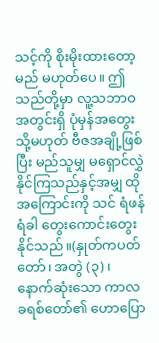သင့်ကို စိုးမိုးထားတော့မည် မဟုတ်ပေ။ ဤသည်တို့မှာ လူ့သဘာဝအတွင်းရှိ ပုံမှန်အတွေး သို့မဟုတ် ဗီဇအချို့ဖြစ်ပြီး မည်သူမျှ မရှောင်လွှဲနိုင်ကြသည်နှင့်အမျှ ထိုအကြောင်းကို သင် ရံဖန်ရံခါ တွေးကောင်းတွေးနိုင်သည်။(နှုတ်ကပတ်တော်၊ အတွဲ (၃)၊ နောက်ဆုံးသော ကာလ ခရစ်တော်၏ ဟောပြော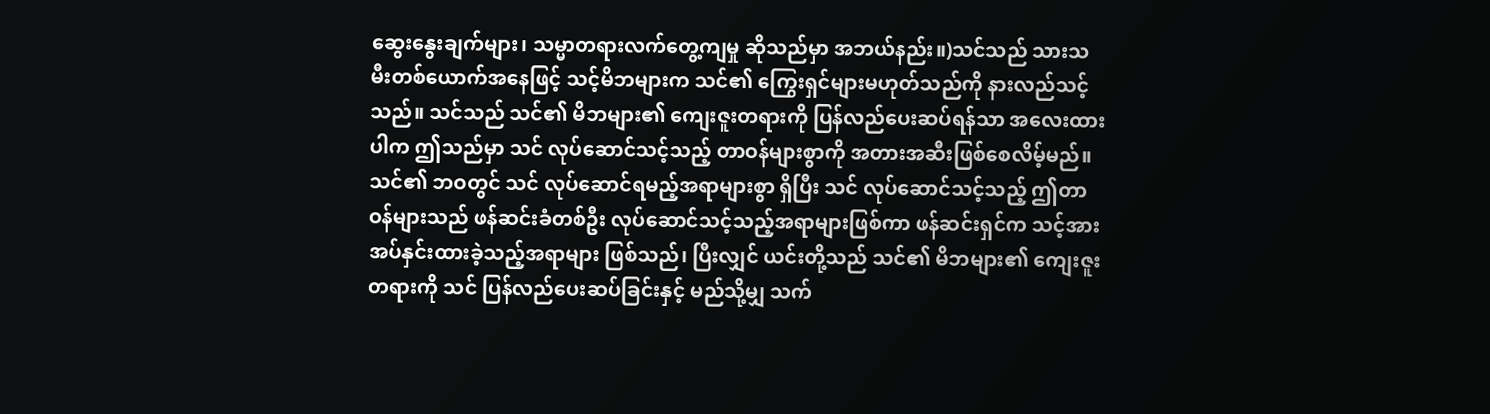ဆွေးနွေးချက်များ၊ သမ္မာတရားလက်တွေ့ကျမှု ဆိုသည်မှာ အဘယ်နည်း။)သင်သည် သားသမီးတစ်ယောက်အနေဖြင့် သင့်မိဘများက သင်၏ ကြွေးရှင်များမဟုတ်သည်ကို နားလည်သင့်သည်။ သင်သည် သင်၏ မိဘများ၏ ကျေးဇူးတရားကို ပြန်လည်ပေးဆပ်ရန်သာ အလေးထားပါက ဤသည်မှာ သင် လုပ်ဆောင်သင့်သည့် တာဝန်များစွာကို အတားအဆီးဖြစ်စေလိမ့်မည်။ သင်၏ ဘဝတွင် သင် လုပ်ဆောင်ရမည့်အရာများစွာ ရှိပြီး သင် လုပ်ဆောင်သင့်သည့် ဤတာဝန်များသည် ဖန်ဆင်းခံတစ်ဦး လုပ်ဆောင်သင့်သည့်အရာများဖြစ်ကာ ဖန်ဆင်းရှင်က သင့်အား အပ်နှင်းထားခဲ့သည့်အရာများ ဖြစ်သည်၊ ပြီးလျှင် ယင်းတို့သည် သင်၏ မိဘများ၏ ကျေးဇူးတရားကို သင် ပြန်လည်ပေးဆပ်ခြင်းနှင့် မည်သို့မျှ သက်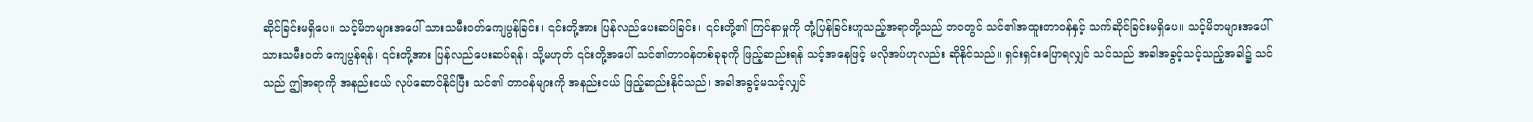ဆိုင်ခြင်းမရှိပေ။ သင့်မိဘများအပေါ် သားသမီးဝတ်ကျေပွန်ခြင်း၊ ၎င်းတို့အား ပြန်လည်ပေးဆပ်ခြင်း၊ ၎င်းတို့၏ ကြင်နာမှုကို တုံ့ပြန်ခြင်းဟူသည့်အရာတို့သည် ဘဝတွင် သင်၏အထူးတာဝန်နှင့် သက်ဆိုင်ခြင်းမရှိပေ။ သင့်မိဘများအပေါ် သားသမီးဝတ် ကျေပွန်ရန်၊ ၎င်းတို့အား ပြန်လည်ပေးဆပ်ရန်၊ သို့မဟုတ် ၎င်းတို့အပေါ် သင်၏တာဝန်တစ်ခုခုကို ဖြည့်ဆည်းရန် သင့်အနေဖြင့် မလိုအပ်ဟုလည်း ဆိုနိုင်သည်။ ရှင်းရှင်းပြောရလျှင် သင်သည် အခါအခွင့်သင့်သည့်အခါ၌ သင်သည် ဤအရာကို အနည်းငယ် လုပ်ဆောင်နိုင်ပြီး သင်၏ တာဝန်များကို အနည်းငယ် ဖြည့်ဆည်းနိုင်သည်၊ အခါအခွင့်မသင့်လျှင်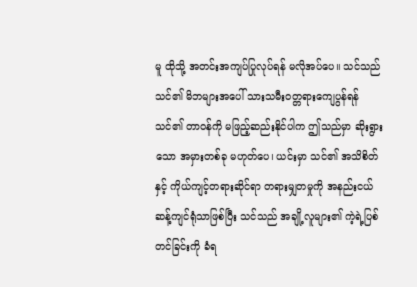မူ ထိုသို့ အတင်းအကျပ်ပြုလုပ်ရန် မလိုအပ်ပေ။ သင်သည် သင်၏ မိဘများအပေါ် သားသမီးဝတ္တရားကျေပွန်ရန် သင်၏ တာဝန်ကို မဖြည့်ဆည်းနိုင်ပါက ဤသည်မှာ ဆိုးရွားသော အမှားတစ်ခု မဟုတ်ပေ၊ ယင်းမှာ သင်၏ အသိစိတ်နှင့် ကိုယ်ကျင့်တရားဆိုင်ရာ တရားမျှတမှုကို အနည်းငယ် ဆန့်ကျင်ရုံသာဖြစ်ပြီး သင်သည် အချို့လူများ၏ ကဲ့ရဲ့ပြစ်တင်ခြင်းကို ခံရ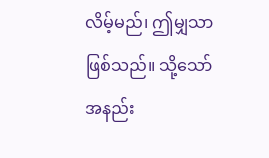လိမ့်မည်၊ ဤမျှသာ ဖြစ်သည်။ သို့သော် အနည်း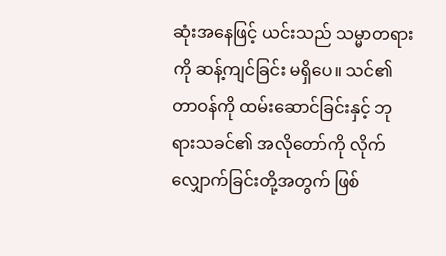ဆုံးအနေဖြင့် ယင်းသည် သမ္မာတရားကို ဆန့်ကျင်ခြင်း မရှိပေ။ သင်၏ တာဝန်ကို ထမ်းဆောင်ခြင်းနှင့် ဘုရားသခင်၏ အလိုတော်ကို လိုက်လျှောက်ခြင်းတို့အတွက် ဖြစ်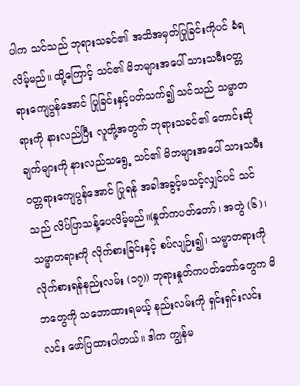ပါက သင်သည် ဘုရားသခင်၏ အသိအမှတ်ပြုခြင်းကိုပင် ခံရလိမ့်မည်။ ထို့ကြောင့် သင်၏ မိဘများအပေါ် သားသမီးဝတ္တရားကျေပွန်အောင် ပြုခြင်းနှင့်ပတ်သက်၍ သင်သည် သမ္မာတရားကို နားလည်ပြီး လူတို့အတွက် ဘုရားသခင်၏ တောင်းဆိုချက်များကို နားလည်သရွေ့ သင်၏ မိဘများအပေါ် သားသမီးဝတ္တရားကျေပွန်အောင် ပြုရန် အခါအခွင့်မသင့်လျှင်ပင် သင်သည် လိပ်ပြာသန့်ပေလိမ့်မည်။(နှုတ်ကပတ်တော်၊ အတွဲ (၆)၊ သမ္မာတရားကို လိုက်စားခြင်းနှင့် စပ်လျဉ်း၍၊ သမ္မာတရားကို လိုက်စားရန်နည်းလမ်း (၁၇)) ဘုရားနှုတ်ကပတ်တော်တွေက မိဘတွေကို သဘောထားရမယ့် နည်းလမ်းကို ရှင်းရှင်းလင်းလင်း ဖော်ပြထားပါတယ်။ ဒါက ကျွန်မ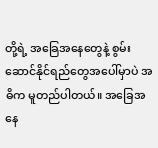တို့ရဲ့ အခြေအနေတွေနဲ့ စွမ်းဆောင်နိုင်ရည်တွေအပေါ်မှာပဲ အဓိက မူတည်ပါတယ်။ အခြေအနေ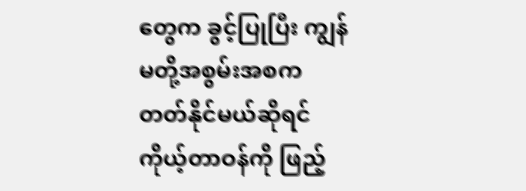တွေက ခွင့်ပြုပြီး ကျွန်မတို့အစွမ်းအစက တတ်နိုင်မယ်ဆိုရင် ကိုယ့်တာဝန်ကို ဖြည့်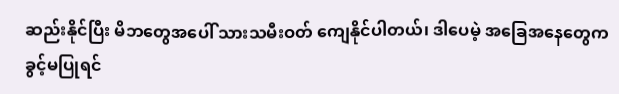ဆည်းနိုင်ပြီး မိဘတွေအပေါ် သားသမီးဝတ် ကျေနိုင်ပါတယ်၊ ဒါပေမဲ့ အခြေအနေတွေက ခွင့်မပြုရင်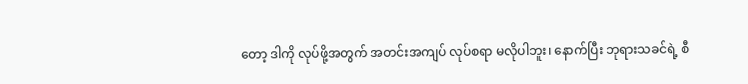တော့ ဒါကို လုပ်ဖို့အတွက် အတင်းအကျပ် လုပ်စရာ မလိုပါဘူး၊ နောက်ပြီး ဘုရားသခင်ရဲ့ စီ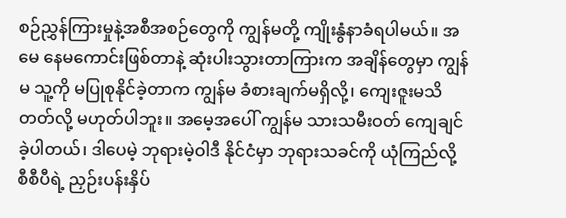စဉ်ညွှန်ကြားမှုနဲ့အစီအစဉ်တွေကို ကျွန်မတို့ ကျိုးနွံနာခံရပါမယ်။ အမေ နေမကောင်းဖြစ်တာနဲ့ ဆုံးပါးသွားတာကြားက အချိန်တွေမှာ ကျွန်မ သူ့ကို မပြုစုနိုင်ခဲ့တာက ကျွန်မ ခံစားချက်မရှိလို့၊ ကျေးဇူးမသိတတ်လို့ မဟုတ်ပါဘူး။ အမေ့အပေါ် ကျွန်မ သားသမီးဝတ် ကျေချင်ခဲ့ပါတယ်၊ ဒါပေမဲ့ ဘုရားမဲ့ဝါဒီ နိုင်ငံမှာ ဘုရားသခင်ကို ယုံကြည်လို့ စီစီပီရဲ့ ညှဉ်းပန်းနှိပ်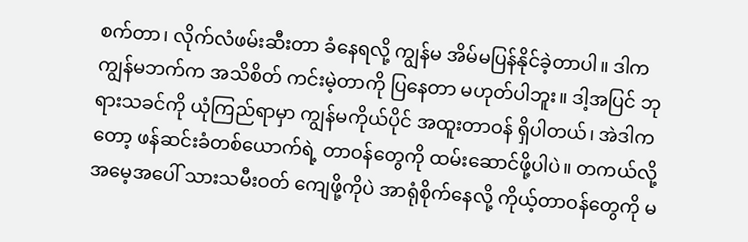စက်တာ၊ လိုက်လံဖမ်းဆီးတာ ခံနေရလို့ ကျွန်မ အိမ်မပြန်နိုင်ခဲ့တာပါ။ ဒါက ကျွန်မဘက်က အသိစိတ် ကင်းမဲ့တာကို ပြနေတာ မဟုတ်ပါဘူး။ ဒါ့အပြင် ဘုရားသခင်ကို ယုံကြည်ရာမှာ ကျွန်မကိုယ်ပိုင် အထူးတာဝန် ရှိပါတယ်၊ အဲဒါကတော့ ဖန်ဆင်းခံတစ်ယောက်ရဲ့ တာဝန်တွေကို ထမ်းဆောင်ဖို့ပါပဲ။ တကယ်လို့ အမေ့အပေါ် သားသမီးဝတ် ကျေဖို့ကိုပဲ အာရုံစိုက်နေလို့ ကိုယ့်တာဝန်တွေကို မ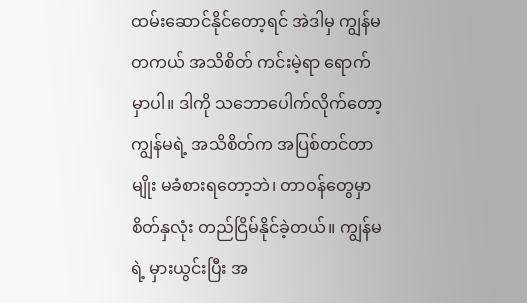ထမ်းဆောင်နိုင်တော့ရင် အဲဒါမှ ကျွန်မ တကယ် အသိစိတ် ကင်းမဲ့ရာ ရောက်မှာပါ။ ဒါကို သဘောပေါက်လိုက်တော့ ကျွန်မရဲ့ အသိစိတ်က အပြစ်တင်တာမျိုး မခံစားရတော့ဘဲ၊ တာဝန်တွေမှာ စိတ်နှလုံး တည်ငြိမ်နိုင်ခဲ့တယ်။ ကျွန်မရဲ့ မှားယွင်းပြီး အ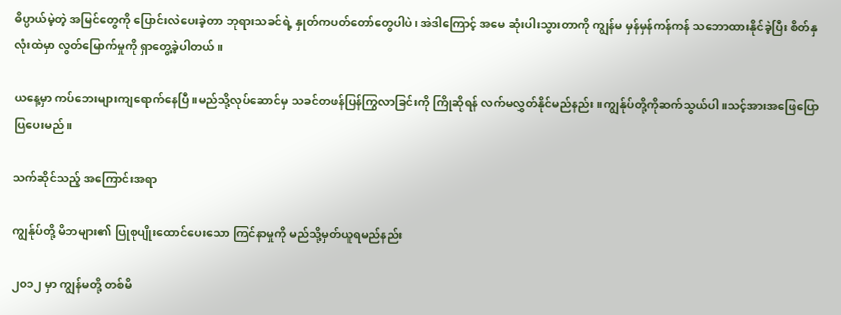ဓိပ္ပာယ်မဲ့တဲ့ အမြင်တွေကို ပြောင်းလဲပေးခဲ့တာ ဘုရားသခင်ရဲ့ နှုတ်ကပတ်တော်တွေပါပဲ၊ အဲဒါကြောင့် အမေ ဆုံးပါးသွားတာကို ကျွန်မ မှန်မှန်ကန်ကန် သဘောထားနိုင်ခဲ့ပြီး စိတ်နှလုံးထဲမှာ လွတ်မြောက်မှုကို ရှာတွေ့ခဲ့ပါတယ်။

ယနေ့မှာ ကပ်ဘေးများကျရောက်နေပြီ။မည်သို့လုပ်ဆောင်မှ သခင်တဖန်ပြန်ကြွလာခြင်းကို ကြိုဆိုရန် လက်မလွှတ်နိုင်မည်နည်း။ကျွန်ုပ်တို့ကိုဆက်သွယ်ပါ။သင့်အားအဖြေပြောပြပေးမည်။

သက်ဆိုင်သည့် အကြောင်းအရာ

ကျွန်ုပ်တို့ မိဘများ၏ ပြုစုပျိုးထောင်ပေးသော ကြင်နာမှုကို မည်သို့မှတ်ယူရမည်နည်း

၂၀၁၂ မှာ ကျွန်မတို့ တစ်မိ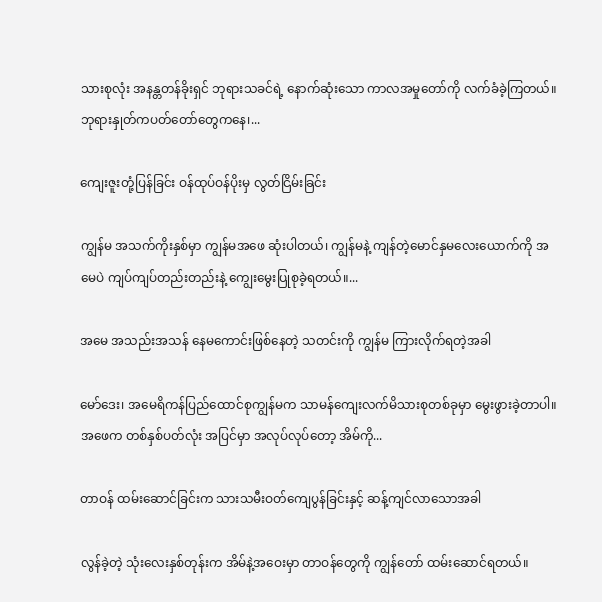သားစုလုံး အနန္တတန်ခိုးရှင် ဘုရားသခင်ရဲ့ နောက်ဆုံးသော ကာလအမှုတော်ကို လက်ခံခဲ့ကြတယ်။ ဘုရားနှုတ်ကပတ်တော်တွေကနေ၊...

ကျေးဇူးတုံ့ပြန်ခြင်း ဝန်ထုပ်ဝန်ပိုးမှ လွတ်ငြိမ်းခြင်း

ကျွန်မ အသက်ကိုးနှစ်မှာ ကျွန်မအဖေ ဆုံးပါတယ်၊ ကျွန်မနဲ့ ကျန်တဲ့မောင်နှမလေးယောက်ကို အမေပဲ ကျပ်ကျပ်တည်းတည်းနဲ့ ကျွေးမွေးပြုစုခဲ့ရတယ်။...

အမေ အသည်းအသန် နေမကောင်းဖြစ်နေတဲ့ သတင်းကို ကျွန်မ ကြားလိုက်ရတဲ့အခါ

မော်ဒေး၊ အမေရိကန်ပြည်ထောင်စုကျွန်မက သာမန်ကျေးလက်မိသားစုတစ်ခုမှာ မွေးဖွားခဲ့တာပါ။ အဖေက တစ်နှစ်ပတ်လုံး အပြင်မှာ အလုပ်လုပ်တော့ အိမ်ကို...

တာဝန် ထမ်းဆောင်ခြင်းက သားသမီးဝတ်ကျေပွန်ခြင်းနှင့် ဆန့်ကျင်လာသောအခါ

လွန်ခဲ့တဲ့ သုံးလေးနှစ်တုန်းက အိမ်နဲ့အဝေးမှာ တာဝန်တွေကို ကျွန်တော် ထမ်းဆောင်ရတယ်။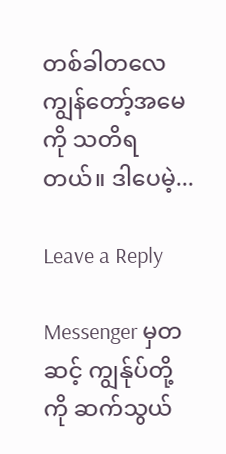တစ်ခါတလေ ကျွန်တော့်အမေကို သတိရတယ်။ ဒါပေမဲ့...

Leave a Reply

Messenger မှတဆင့် ကျွန်ုပ်တို့ကို ဆက်သွယ်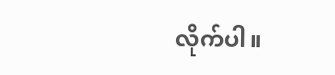လိုက်ပါ။